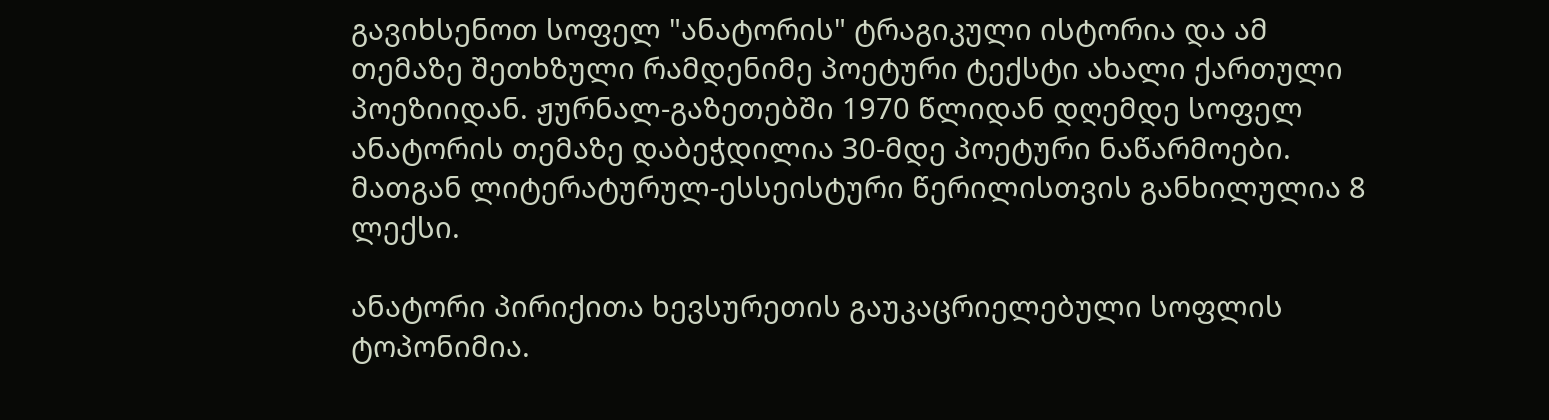გავიხსენოთ სოფელ "ანატორის" ტრაგიკული ისტორია და ამ თემაზე შეთხზული რამდენიმე პოეტური ტექსტი ახალი ქართული პოეზიიდან. ჟურნალ-გაზეთებში 1970 წლიდან დღემდე სოფელ ანატორის თემაზე დაბეჭდილია 30-მდე პოეტური ნაწარმოები. მათგან ლიტერატურულ-ესსეისტური წერილისთვის განხილულია 8 ლექსი.

ანატორი პირიქითა ხევსურეთის გაუკაცრიელებული სოფლის ტოპონიმია.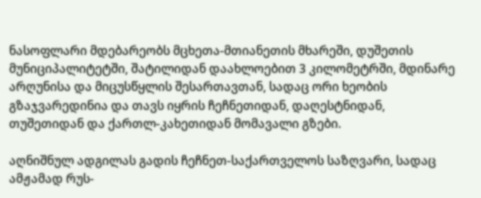ნასოფლარი მდებარეობს მცხეთა-მთიანეთის მხარეში, დუშეთის მუნიციპალიტეტში, შატილიდან დაახლოებით 3 კილომეტრში, მდინარე არღუნისა და მიცუსწყლის შესართავთან, სადაც ორი ხეობის გზაჯვარედინია და თავს იყრის ჩეჩნეთიდან, დაღესტნიდან, თუშეთიდან და ქართლ-კახეთიდან მომავალი გზები.

აღნიშნულ ადგილას გადის ჩეჩნეთ-საქართველოს საზღვარი, სადაც ამჟამად რუს-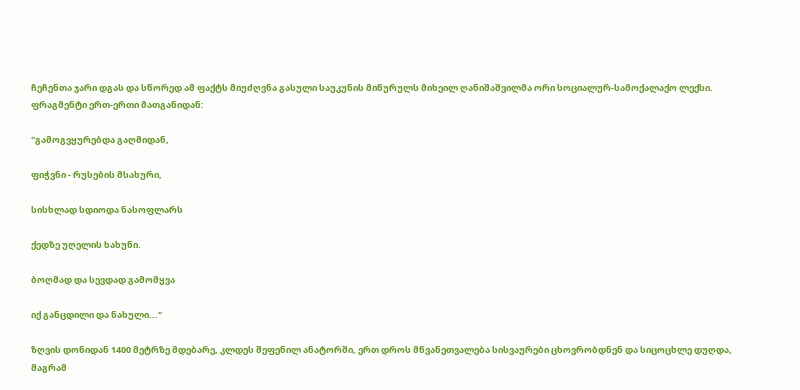ჩეჩენთა ჯარი დგას და სწორედ ამ ფაქტს მიუძღვნა გასული საუკუნის მიწურულს მიხეილ ღანიშაშვილმა ორი სოციალურ-სამოქალაქო ლექსი. ფრაგმენტი ერთ-ერთი მათგანიდან:

"გამოგვყურებდა გაღმიდან,

ფიჭვნი - რუსების მსახური,

სისხლად სდიოდა ნასოფლარს

ქედზე უღელის ხახუნი.

ბოღმად და სევდად გამომყვა

იქ განცდილი და ნახული..."

ზღვის დონიდან 1400 მეტრზე მდებარე, კლდეს შეფენილ ანატორში, ერთ დროს მწვანეთვალება სისვაურები ცხოვრობდნენ და სიცოცხლე დუღდა, მაგრამ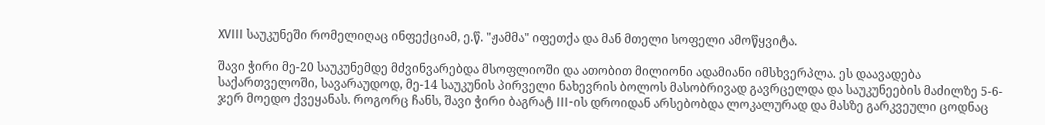XVIII საუკუნეში რომელიღაც ინფექციამ, ე.წ. "ჟამმა" იფეთქა და მან მთელი სოფელი ამოწყვიტა.

შავი ჭირი მე-20 საუკუნემდე მძვინვარებდა მსოფლიოში და ათობით მილიონი ადამიანი იმსხვერპლა. ეს დაავადება საქართველოში, სავარაუდოდ, მე-14 საუკუნის პირველი ნახევრის ბოლოს მასობრივად გავრცელდა და საუკუნეების მაძილზე 5-6-ჯერ მოედო ქვეყანას. როგორც ჩანს, შავი ჭირი ბაგრატ III-ის დროიდან არსებობდა ლოკალურად და მასზე გარკვეული ცოდნაც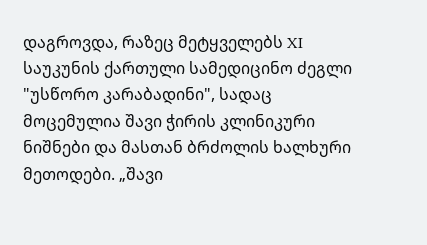დაგროვდა, რაზეც მეტყველებს XI საუკუნის ქართული სამედიცინო ძეგლი "უსწორო კარაბადინი", სადაც მოცემულია შავი ჭირის კლინიკური ნიშნები და მასთან ბრძოლის ხალხური მეთოდები. „შავი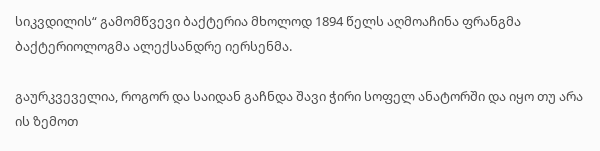სიკვდილის“ გამომწვევი ბაქტერია მხოლოდ 1894 წელს აღმოაჩინა ფრანგმა ბაქტერიოლოგმა ალექსანდრე იერსენმა.

გაურკვეველია, როგორ და საიდან გაჩნდა შავი ჭირი სოფელ ანატორში და იყო თუ არა ის ზემოთ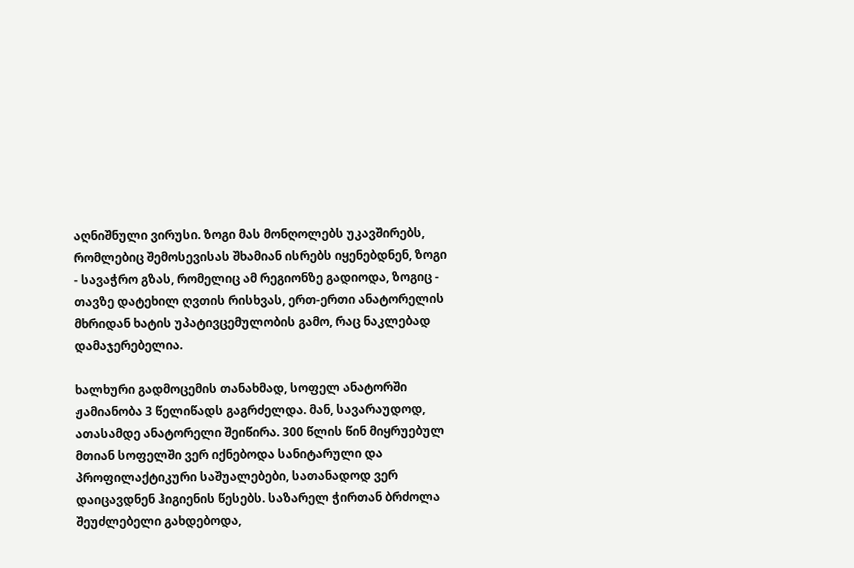აღნიშნული ვირუსი. ზოგი მას მონღოლებს უკავშირებს, რომლებიც შემოსევისას შხამიან ისრებს იყენებდნენ, ზოგი - სავაჭრო გზას, რომელიც ამ რეგიონზე გადიოდა, ზოგიც - თავზე დატეხილ ღვთის რისხვას, ერთ-ერთი ანატორელის მხრიდან ხატის უპატივცემულობის გამო, რაც ნაკლებად დამაჯერებელია.

ხალხური გადმოცემის თანახმად, სოფელ ანატორში ჟამიანობა 3 წელიწადს გაგრძელდა. მან, სავარაუდოდ, ათასამდე ანატორელი შეიწირა. 300 წლის წინ მიყრუებულ მთიან სოფელში ვერ იქნებოდა სანიტარული და პროფილაქტიკური საშუალებები, სათანადოდ ვერ დაიცავდნენ ჰიგიენის წესებს. საზარელ ჭირთან ბრძოლა შეუძლებელი გახდებოდა,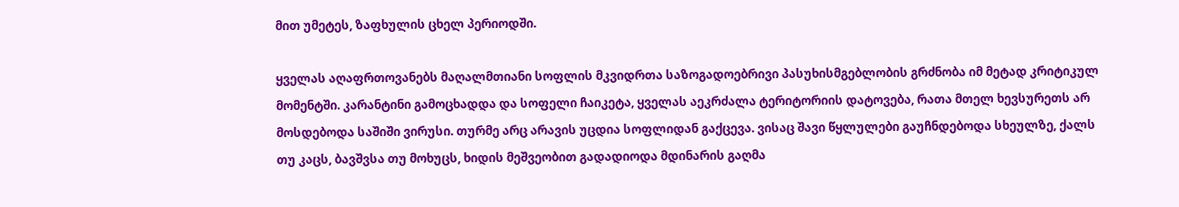მით უმეტეს, ზაფხულის ცხელ პერიოდში.

ყველას აღაფრთოვანებს მაღალმთიანი სოფლის მკვიდრთა საზოგადოებრივი პასუხისმგებლობის გრძნობა იმ მეტად კრიტიკულ მომენტში. კარანტინი გამოცხადდა და სოფელი ჩაიკეტა, ყველას აეკრძალა ტერიტორიის დატოვება, რათა მთელ ხევსურეთს არ მოსდებოდა საშიში ვირუსი. თურმე არც არავის უცდია სოფლიდან გაქცევა. ვისაც შავი წყლულები გაუჩნდებოდა სხეულზე, ქალს თუ კაცს, ბავშვსა თუ მოხუცს, ხიდის მეშვეობით გადადიოდა მდინარის გაღმა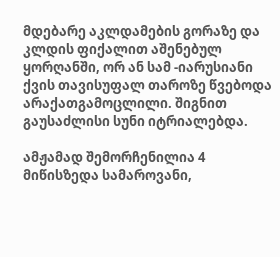მდებარე აკლდამების გორაზე და კლდის ფიქალით აშენებულ ყორღანში, ორ ან სამ -იარუსიანი ქვის თავისუფალ თაროზე წვებოდა არაქათგამოცლილი. შიგნით გაუსაძლისი სუნი იტრიალებდა.

ამჟამად შემორჩენილია 4 მიწისზედა სამაროვანი,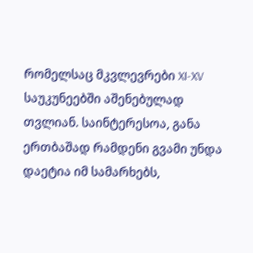რომელსაც მკვლევრები XI-XV საუკუნეებში აშენებულად თვლიან. საინტერესოა, განა ერთბაშად რამდენი გვამი უნდა დაეტია იმ სამარხებს,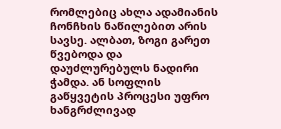რომლებიც ახლა ადამიანის ჩონჩხის ნაწილებით არის სავსე. ალბათ, ზოგი გარეთ წვებოდა და დაუძლურებულს ნადირი ჭამდა. ან სოფლის გაწყვეტის პროცესი უფრო ხანგრძლივად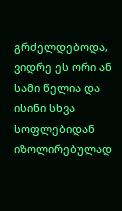გრძელდებოდა, ვიდრე ეს ორი ან სამი წელია და ისინი სხვა სოფლებიდან იზოლირებულად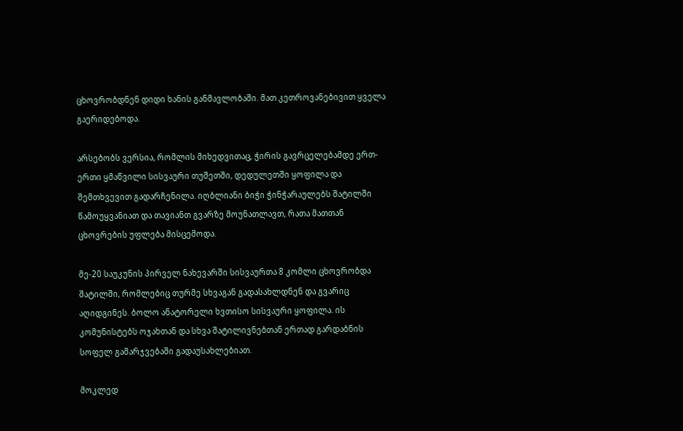ცხოვრობდნენ დიდი ხანის განმავლობაში. მათ კეთროვანებივით ყველა გაერიდებოდა.

არსებობს ვერსია, რომლის მიხედვითაც, ჭირის გავრცელებამდე ერთ-ერთი ყმაწვილი სისვაური თუშეთში, დედულეთში ყოფილა და შემთხვევით გადარჩენილა. იღბლიანი ბიჭი ჭინჭარაულებს შატილში წამოუყვანიათ და თავიანთ გვარზე მოუნათლავთ, რათა მათთან ცხოვრების უფლება მისცემოდა.

მე-20 საუკუნის პირველ ნახევარში სისვაურთა 8 კომლი ცხოვრობდა შატილში, რომლებიც თურმე სხვაგან გადასახლდნენ და გვარიც აღიდგინეს. ბოლო ანატორელი ხვთისო სისვაური ყოფილა. ის კომუნისტებს ოჯახთან და სხვა შატილივნებთან ერთად გარდაბნის სოფელ გამარჯვებაში გადაუსახლებიათ.

მოკლედ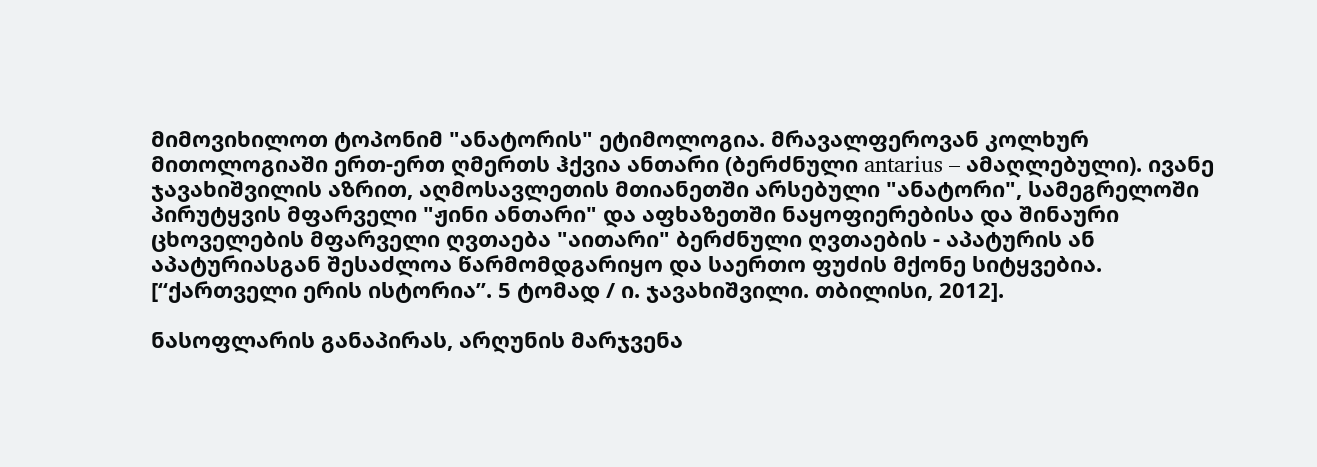მიმოვიხილოთ ტოპონიმ "ანატორის" ეტიმოლოგია. მრავალფეროვან კოლხურ მითოლოგიაში ერთ-ერთ ღმერთს ჰქვია ანთარი (ბერძნული antarius – ამაღლებული). ივანე ჯავახიშვილის აზრით, აღმოსავლეთის მთიანეთში არსებული "ანატორი", სამეგრელოში პირუტყვის მფარველი "ჟინი ანთარი" და აფხაზეთში ნაყოფიერებისა და შინაური ცხოველების მფარველი ღვთაება "აითარი" ბერძნული ღვთაების - აპატურის ან აპატურიასგან შესაძლოა წარმომდგარიყო და საერთო ფუძის მქონე სიტყვებია. [“ქართველი ერის ისტორია”. 5 ტომად / ი. ჯავახიშვილი. თბილისი, 2012].

ნასოფლარის განაპირას, არღუნის მარჯვენა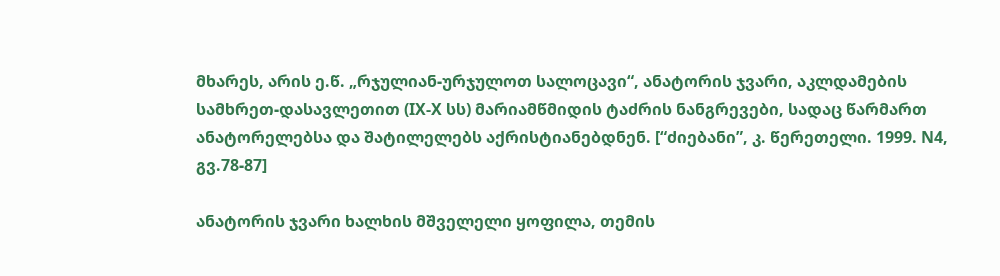მხარეს, არის ე.წ. „რჯულიან-ურჯულოთ სალოცავი“, ანატორის ჯვარი, აკლდამების სამხრეთ-დასავლეთით (IX-X სს) მარიამწმიდის ტაძრის ნანგრევები, სადაც წარმართ ანატორელებსა და შატილელებს აქრისტიანებდნენ. [“ძიებანი”, კ. წერეთელი. 1999. N4, გვ.78-87]

ანატორის ჯვარი ხალხის მშველელი ყოფილა, თემის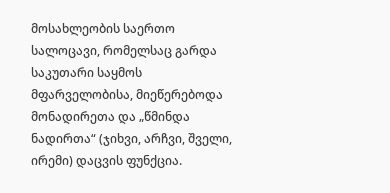მოსახლეობის საერთო სალოცავი, რომელსაც გარდა საკუთარი საყმოს მფარველობისა, მიეწერებოდა მონადირეთა და „წმინდა ნადირთა“ (ჯიხვი, არჩვი, შველი, ირემი) დაცვის ფუნქცია.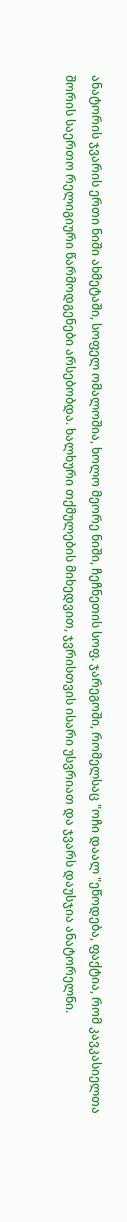ანატორის ჯვარის ერთი ნიში ახმეტაში, სოფელ ომალოშია, ხოლო მეორე ნიში, ჩეჩნეთის სოფ. ჯარეგოში, რომელსაც "ოჩი დაალ "ეწოდება, ფაქტია, რომ კავკასიელთა შორის საერთო რელიგიური წარმოდგენები არსებობდა. ხალხური თქმულების მიხედვით, ჯვრისთვის ისარი უსვრიათ და ჯვარს დაუსჯია ანატორელნი.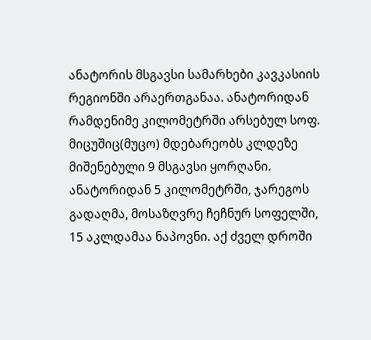ანატორის მსგავსი სამარხები კავკასიის რეგიონში არაერთგანაა. ანატორიდან რამდენიმე კილომეტრში არსებულ სოფ. მიცუშიც(მუცო) მდებარეობს კლდეზე მიშენებული 9 მსგავსი ყორღანი. ანატორიდან 5 კილომეტრში, ჯარეგოს გადაღმა, მოსაზღვრე ჩეჩნურ სოფელში, 15 აკლდამაა ნაპოვნი. აქ ძველ დროში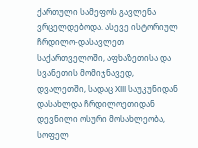ქართული სამეფოს გავლენა ვრცელდებოდა. ასევე ისტორიულ ჩრდილო-დასავლეთ საქართველოში, აფხაზეთისა და სვანეთის მომიჯნავედ, დვალეთში, სადაც XIII საუკუნიდან დასახლდა ჩრდილოეთიდან დევნილი ოსური მოსახლეობა, სოფელ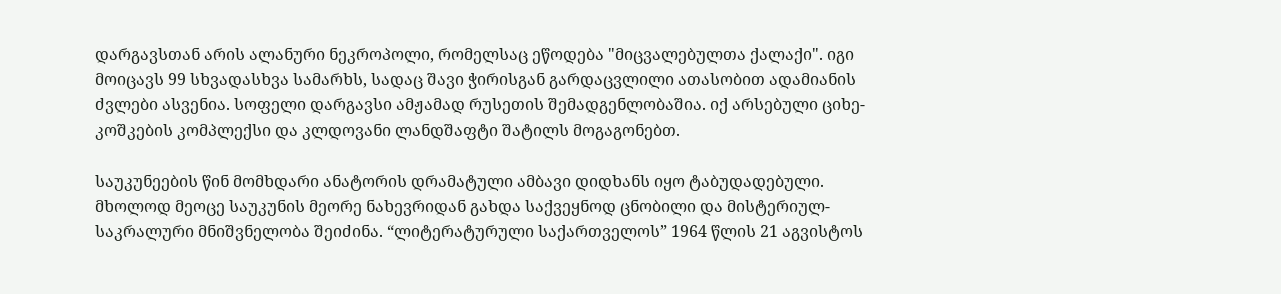დარგავსთან არის ალანური ნეკროპოლი, რომელსაც ეწოდება "მიცვალებულთა ქალაქი". იგი მოიცავს 99 სხვადასხვა სამარხს, სადაც შავი ჭირისგან გარდაცვლილი ათასობით ადამიანის ძვლები ასვენია. სოფელი დარგავსი ამჟამად რუსეთის შემადგენლობაშია. იქ არსებული ციხე-კოშკების კომპლექსი და კლდოვანი ლანდშაფტი შატილს მოგაგონებთ.

საუკუნეების წინ მომხდარი ანატორის დრამატული ამბავი დიდხანს იყო ტაბუდადებული. მხოლოდ მეოცე საუკუნის მეორე ნახევრიდან გახდა საქვეყნოდ ცნობილი და მისტერიულ-საკრალური მნიშვნელობა შეიძინა. “ლიტერატურული საქართველოს” 1964 წლის 21 აგვისტოს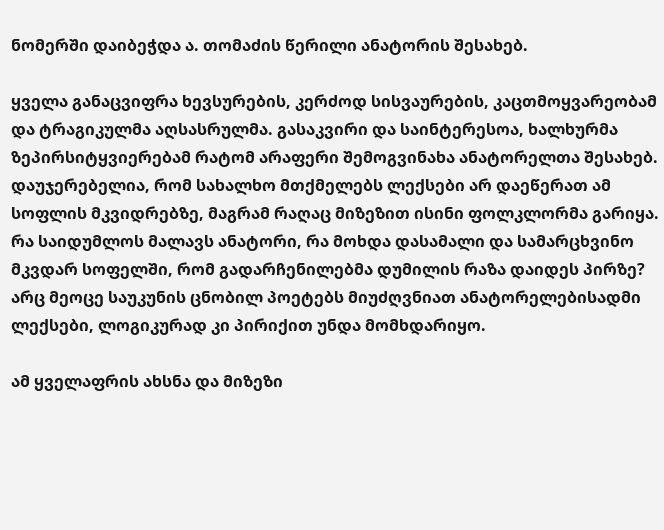ნომერში დაიბეჭდა ა. თომაძის წერილი ანატორის შესახებ.

ყველა განაცვიფრა ხევსურების, კერძოდ სისვაურების, კაცთმოყვარეობამ და ტრაგიკულმა აღსასრულმა. გასაკვირი და საინტერესოა, ხალხურმა ზეპირსიტყვიერებამ რატომ არაფერი შემოგვინახა ანატორელთა შესახებ. დაუჯერებელია, რომ სახალხო მთქმელებს ლექსები არ დაეწერათ ამ სოფლის მკვიდრებზე, მაგრამ რაღაც მიზეზით ისინი ფოლკლორმა გარიყა. რა საიდუმლოს მალავს ანატორი, რა მოხდა დასამალი და სამარცხვინო მკვდარ სოფელში, რომ გადარჩენილებმა დუმილის რაზა დაიდეს პირზე? არც მეოცე საუკუნის ცნობილ პოეტებს მიუძღვნიათ ანატორელებისადმი ლექსები, ლოგიკურად კი პირიქით უნდა მომხდარიყო.

ამ ყველაფრის ახსნა და მიზეზი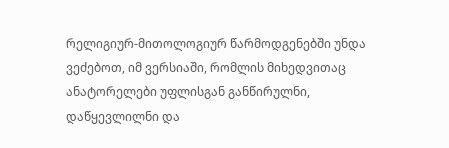რელიგიურ-მითოლოგიურ წარმოდგენებში უნდა ვეძებოთ, იმ ვერსიაში, რომლის მიხედვითაც ანატორელები უფლისგან განწირულნი, დაწყევლილნი და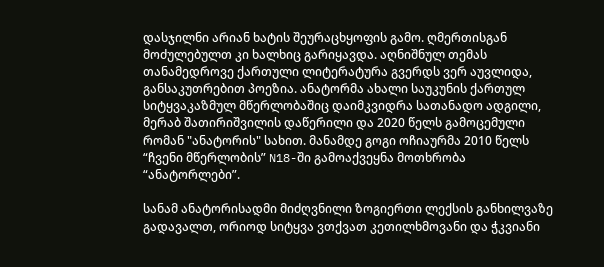დასჯილნი არიან ხატის შეურაცხყოფის გამო. ღმერთისგან მოძულებულთ კი ხალხიც გარიყავდა. აღნიშნულ თემას თანამედროვე ქართული ლიტერატურა გვერდს ვერ აუვლიდა, განსაკუთრებით პოეზია. ანატორმა ახალი საუკუნის ქართულ სიტყვაკაზმულ მწერლობაშიც დაიმკვიდრა სათანადო ადგილი, მერაბ შათირიშვილის დაწერილი და 2020 წელს გამოცემული რომან "ანატორის" სახით. მანამდე გოგი ოჩიაურმა 2010 წელს “ჩვენი მწერლობის” N18-ში გამოაქვეყნა მოთხრობა “ანატორლები”.

სანამ ანატორისადმი მიძღვნილი ზოგიერთი ლექსის განხილვაზე გადავალთ, ორიოდ სიტყვა ვთქვათ კეთილხმოვანი და ჭკვიანი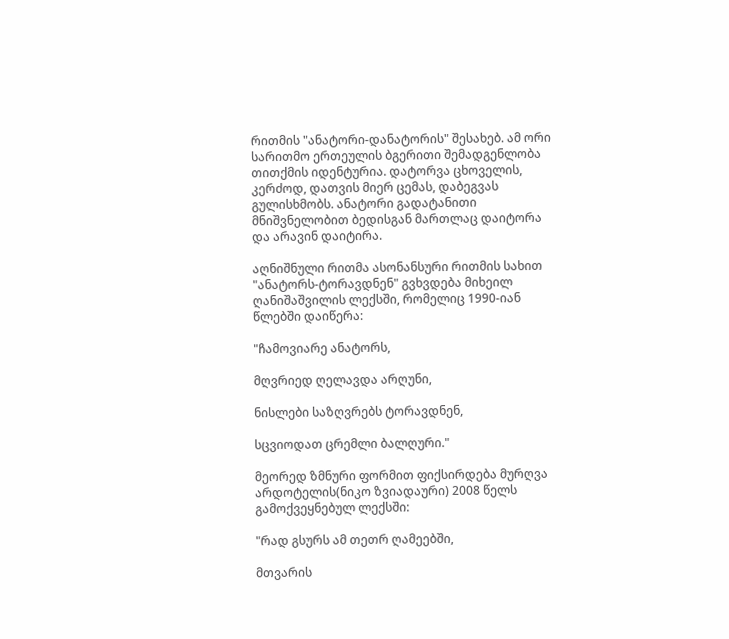რითმის "ანატორი-დანატორის" შესახებ. ამ ორი სარითმო ერთეულის ბგერითი შემადგენლობა თითქმის იდენტურია. დატორვა ცხოველის, კერძოდ, დათვის მიერ ცემას, დაბეგვას გულისხმობს. ანატორი გადატანითი მნიშვნელობით ბედისგან მართლაც დაიტორა და არავინ დაიტირა.

აღნიშნული რითმა ასონანსური რითმის სახით "ანატორს-ტორავდნენ" გვხვდება მიხეილ ღანიშაშვილის ლექსში, რომელიც 1990-იან წლებში დაიწერა:

"ჩამოვიარე ანატორს,

მღვრიედ ღელავდა არღუნი,

ნისლები საზღვრებს ტორავდნენ,

სცვიოდათ ცრემლი ბალღური."

მეორედ ზმნური ფორმით ფიქსირდება მურღვა არდოტელის(ნიკო ზვიადაური) 2008 წელს გამოქვეყნებულ ლექსში:

"რად გსურს ამ თეთრ ღამეებში,

მთვარის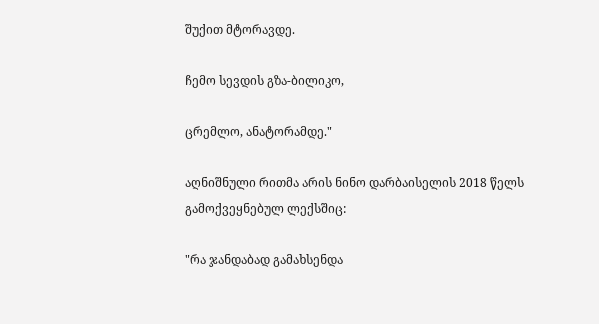შუქით მტორავდე.

ჩემო სევდის გზა-ბილიკო,

ცრემლო, ანატორამდე."

აღნიშნული რითმა არის ნინო დარბაისელის 2018 წელს გამოქვეყნებულ ლექსშიც:

"რა ჯანდაბად გამახსენდა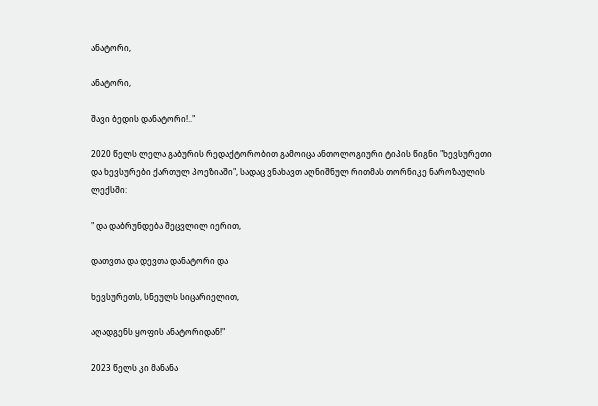ანატორი,

ანატორი,

შავი ბედის დანატორი!.."

2020 წელს ლელა გაბურის რედაქტორობით გამოიცა ანთოლოგიური ტიპის წიგნი "ხევსურეთი და ხევსურები ქართულ პოეზიაში", სადაც ვნახავთ აღნიშნულ რითმას თორნიკე ნაროზაულის ლექსში:

" და დაბრუნდება შეცვლილ იერით,

დათვთა და დევთა დანატორი და

ხევსურეთს, სნეულს სიცარიელით,

აღადგენს ყოფის ანატორიდან!"

2023 წელს კი მანანა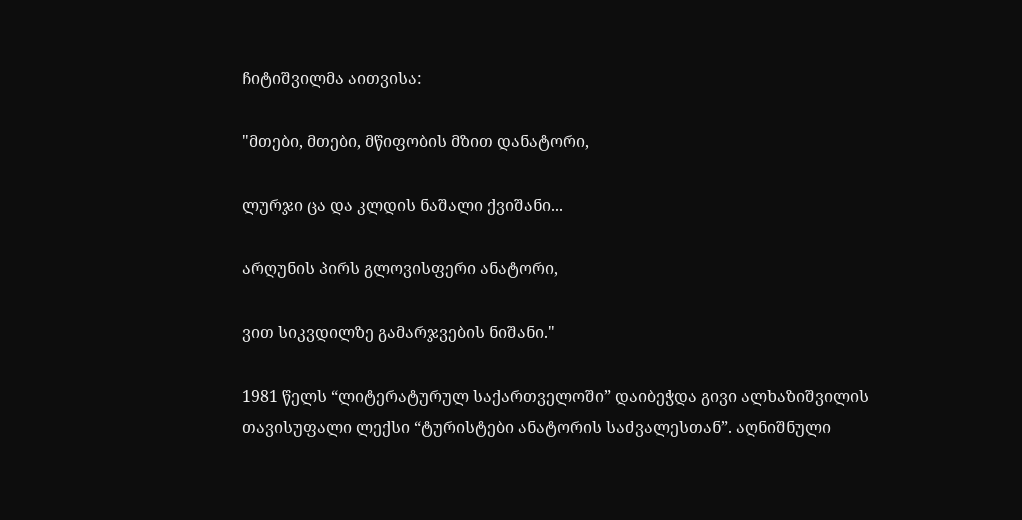ჩიტიშვილმა აითვისა:

"მთები, მთები, მწიფობის მზით დანატორი,

ლურჯი ცა და კლდის ნაშალი ქვიშანი...

არღუნის პირს გლოვისფერი ანატორი,

ვით სიკვდილზე გამარჯვების ნიშანი."

1981 წელს “ლიტერატურულ საქართველოში” დაიბეჭდა გივი ალხაზიშვილის თავისუფალი ლექსი “ტურისტები ანატორის საძვალესთან”. აღნიშნული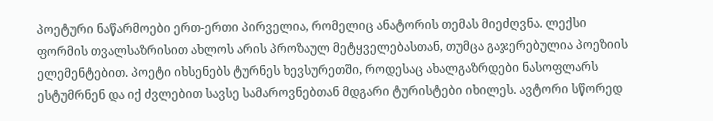პოეტური ნაწარმოები ერთ-ერთი პირველია, რომელიც ანატორის თემას მიეძღვნა. ლექსი ფორმის თვალსაზრისით ახლოს არის პროზაულ მეტყველებასთან, თუმცა გაჯერებულია პოეზიის ელემენტებით. პოეტი იხსენებს ტურნეს ხევსურეთში, როდესაც ახალგაზრდები ნასოფლარს ესტუმრნენ და იქ ძვლებით სავსე სამაროვნებთან მდგარი ტურისტები იხილეს. ავტორი სწორედ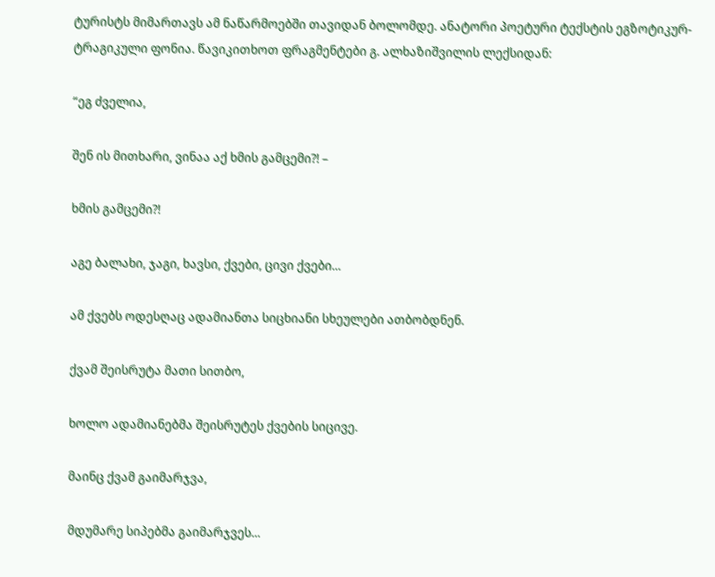ტურისტს მიმართავს ამ ნაწარმოებში თავიდან ბოლომდე. ანატორი პოეტური ტექსტის ეგზოტიკურ-ტრაგიკული ფონია. წავიკითხოთ ფრაგმენტები გ. ალხაზიშვილის ლექსიდან:

“ეგ ძველია,

შენ ის მითხარი, ვინაა აქ ხმის გამცემი?! –

ხმის გამცემი?!

აგე ბალახი, ჯაგი, ხავსი, ქვები, ცივი ქვები...

ამ ქვებს ოდესღაც ადამიანთა სიცხიანი სხეულები ათბობდნენ.

ქვამ შეისრუტა მათი სითბო,

ხოლო ადამიანებმა შეისრუტეს ქვების სიცივე.

მაინც ქვამ გაიმარჯვა,

მდუმარე სიპებმა გაიმარჯვეს...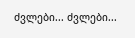ძვლები... ძვლები...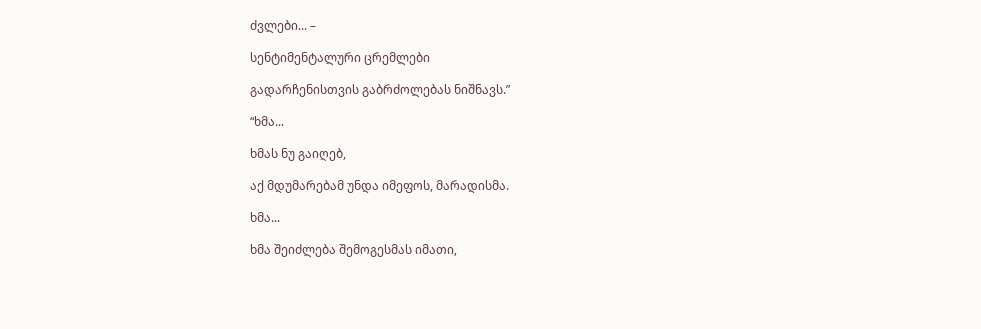ძვლები... –

სენტიმენტალური ცრემლები

გადარჩენისთვის გაბრძოლებას ნიშნავს.”

“ხმა...

ხმას ნუ გაიღებ,

აქ მდუმარებამ უნდა იმეფოს, მარადისმა.

ხმა...

ხმა შეიძლება შემოგესმას იმათი,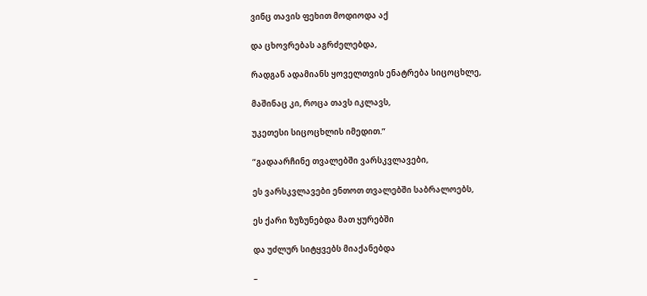ვინც თავის ფეხით მოდიოდა აქ

და ცხოვრებას აგრძელებდა,

რადგან ადამიანს ყოველთვის ენატრება სიცოცხლე,

მაშინაც კი, როცა თავს იკლავს,

უკეთესი სიცოცხლის იმედით.”

“გადაარჩინე თვალებში ვარსკვლავები,

ეს ვარსკვლავები ენთოთ თვალებში საბრალოებს,

ეს ქარი ზუზუნებდა მათ ყურებში

და უძლურ სიტყვებს მიაქანებდა

–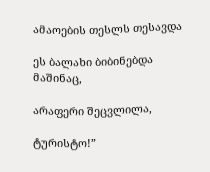ამაოების თესლს თესავდა

ეს ბალახი ბიბინებდა მაშინაც,

არაფერი შეცვლილა,

ტურისტო!”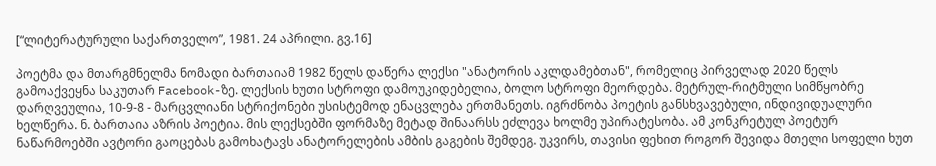[“ლიტერატურული საქართველო”, 1981. 24 აპრილი. გვ.16]

პოეტმა და მთარგმნელმა ნომადი ბართაიამ 1982 წელს დაწერა ლექსი "ანატორის აკლდამებთან", რომელიც პირველად 2020 წელს გამოაქვეყნა საკუთარ Facebook-ზე. ლექსის ხუთი სტროფი დამოუკიდებელია, ბოლო სტროფი მეორდება. მეტრულ-რიტმული სიმწყობრე დარღვეულია, 10-9-8 - მარცვლიანი სტრიქონები უსისტემოდ ენაცვლება ერთმანეთს. იგრძნობა პოეტის განსხვავებული, ინდივიდუალური ხელწერა. ნ. ბართაია აზრის პოეტია. მის ლექსებში ფორმაზე მეტად შინაარსს ეძლევა ხოლმე უპირატესობა. ამ კონკრეტულ პოეტურ ნაწარმოებში ავტორი გაოცებას გამოხატავს ანატორელების ამბის გაგების შემდეგ. უკვირს, თავისი ფეხით როგორ შევიდა მთელი სოფელი ხუთ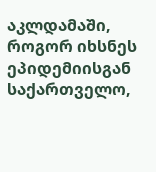აკლდამაში, როგორ იხსნეს ეპიდემიისგან საქართველო,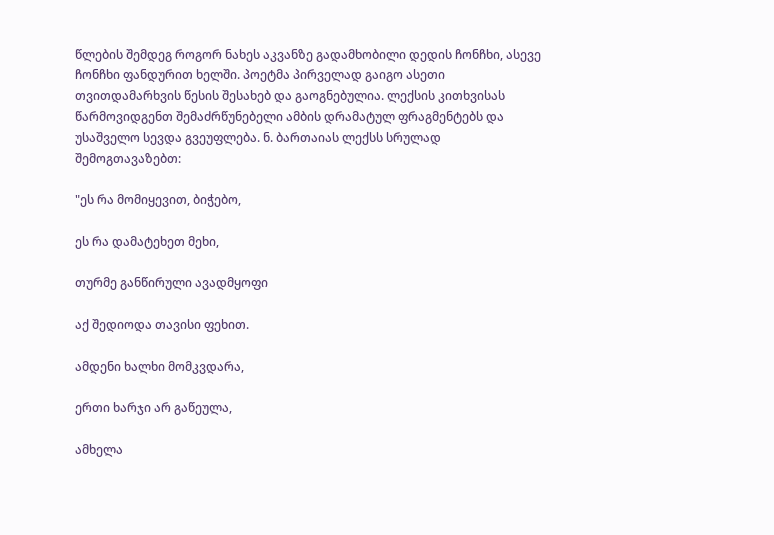წლების შემდეგ როგორ ნახეს აკვანზე გადამხობილი დედის ჩონჩხი, ასევე ჩონჩხი ფანდურით ხელში. პოეტმა პირველად გაიგო ასეთი თვითდამარხვის წესის შესახებ და გაოგნებულია. ლექსის კითხვისას წარმოვიდგენთ შემაძრწუნებელი ამბის დრამატულ ფრაგმენტებს და უსაშველო სევდა გვეუფლება. ნ. ბართაიას ლექსს სრულად შემოგთავაზებთ:

"ეს რა მომიყევით, ბიჭებო,

ეს რა დამატეხეთ მეხი,

თურმე განწირული ავადმყოფი

აქ შედიოდა თავისი ფეხით.

ამდენი ხალხი მომკვდარა,

ერთი ხარჯი არ გაწეულა,

ამხელა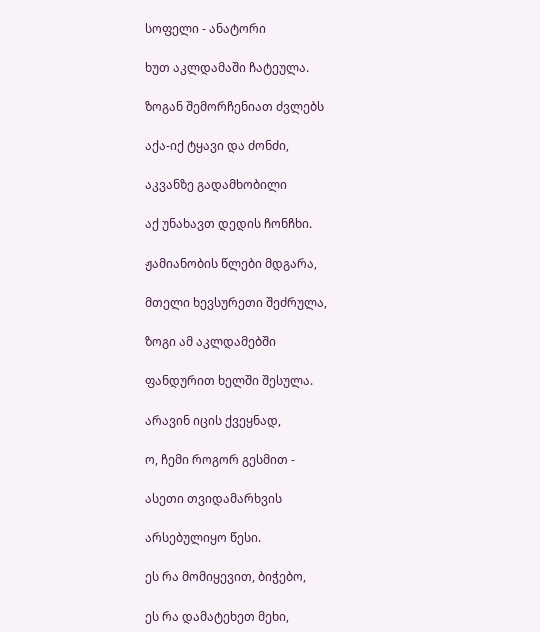სოფელი - ანატორი

ხუთ აკლდამაში ჩატეულა.

ზოგან შემორჩენიათ ძვლებს

აქა-იქ ტყავი და ძონძი,

აკვანზე გადამხობილი

აქ უნახავთ დედის ჩონჩხი.

ჟამიანობის წლები მდგარა,

მთელი ხევსურეთი შეძრულა,

ზოგი ამ აკლდამებში

ფანდურით ხელში შესულა.

არავინ იცის ქვეყნად,

ო, ჩემი როგორ გესმით -

ასეთი თვიდამარხვის

არსებულიყო წესი.

ეს რა მომიყევით, ბიჭებო,

ეს რა დამატეხეთ მეხი,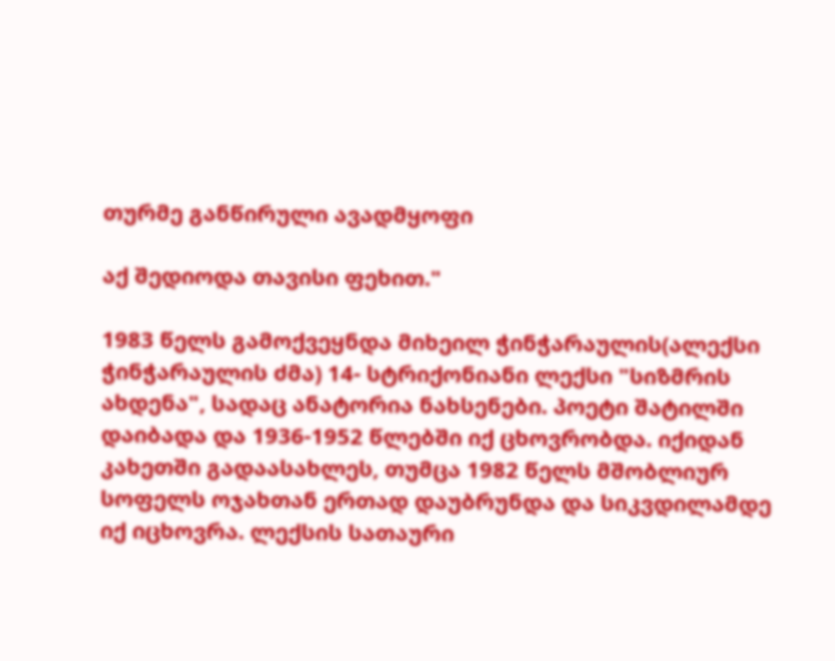თურმე განწირული ავადმყოფი

აქ შედიოდა თავისი ფეხით."

1983 წელს გამოქვეყნდა მიხეილ ჭინჭარაულის(ალექსი ჭინჭარაულის ძმა) 14- სტრიქონიანი ლექსი "სიზმრის ახდენა", სადაც ანატორია ნახსენები. პოეტი შატილში დაიბადა და 1936-1952 წლებში იქ ცხოვრობდა. იქიდან კახეთში გადაასახლეს, თუმცა 1982 წელს მშობლიურ სოფელს ოჯახთან ერთად დაუბრუნდა და სიკვდილამდე იქ იცხოვრა. ლექსის სათაური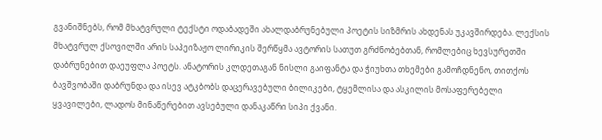გვანიშნებს, რომ მხატვრული ტექსტი ოდაბადეში ახალდაბრუნებული პოეტის სიზმრის ახდენას უკავშირდება. ლექსის მხატვრულ ქსოვილში არის საპეიზაჟო ლირიკის შერწყმა ავტორის სათუთ გრძნობებთან, რომლებიც ხევსურეთში დაბრუნებით დაეუფლა პოეტს. ანატორის კლდეთაგან ნისლი გაიფანტა და ჭიუხთა თხემები გამოჩდნენო, თითქოს ბავშვობაში დაბრუნდა და ისევ ატკბობს დაცერავებული ბილიკები, ტყემლისა და ასკილის მოსაფერებელი ყვავილები, ლადოს მინაწერებით ავსებული დანაკაწრი სიპი ქვანი.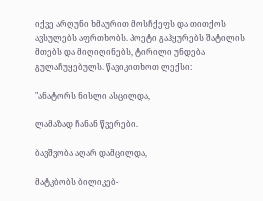იქვე არღუნი ხმაურით მოსჩქეფს და თითქოს ავსულებს აფრთხობს. პოეტი გაჰყურებს შატილის მთებს და მიღიღინებს, ტირილი უნდება გულაჩუყებულს. წავიკითხოთ ლექსი:

"ანატორს ნისლი ასცილდა,

ლამაზად ჩანან წვერები.

ბავშვობა აღარ დამცილდა,

მატკბობს ბილიკებ-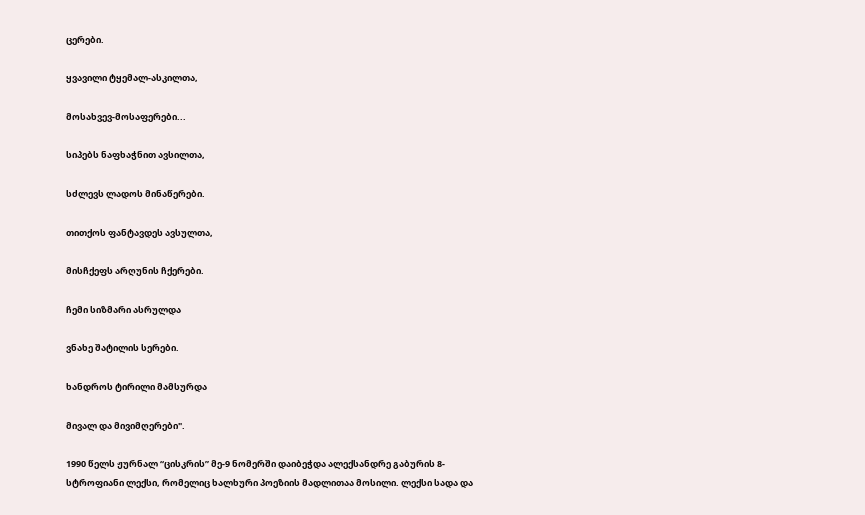ცერები.

ყვავილი ტყემალ-ასკილთა,

მოსახვევ-მოსაფერები...

სიპებს ნაფხაჭნით ავსილთა,

სძლევს ლადოს მინაწერები.

თითქოს ფანტავდეს ავსულთა,

მისჩქეფს არღუნის ჩქერები.

ჩემი სიზმარი ასრულდა

ვნახე შატილის სერები.

ხანდროს ტირილი მამსურდა

მივალ და მივიმღერები".

1990 წელს ჟურნალ “ცისკრის” მე-9 ნომერში დაიბეჭდა ალექსანდრე გაბურის 8- სტროფიანი ლექსი, რომელიც ხალხური პოეზიის მადლითაა მოსილი. ლექსი სადა და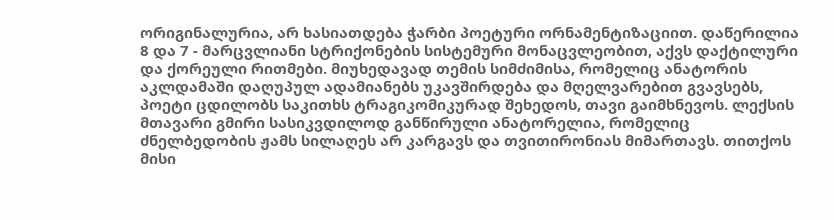ორიგინალურია, არ ხასიათდება ჭარბი პოეტური ორნამენტიზაციით. დაწერილია 8 და 7 - მარცვლიანი სტრიქონების სისტემური მონაცვლეობით, აქვს დაქტილური და ქორეული რითმები. მიუხედავად თემის სიმძიმისა, რომელიც ანატორის აკლდამაში დაღუპულ ადამიანებს უკავშირდება და მღელვარებით გვავსებს, პოეტი ცდილობს საკითხს ტრაგიკომიკურად შეხედოს, თავი გაიმხნევოს. ლექსის მთავარი გმირი სასიკვდილოდ განწირული ანატორელია, რომელიც ძნელბედობის ჟამს სილაღეს არ კარგავს და თვითირონიას მიმართავს. თითქოს მისი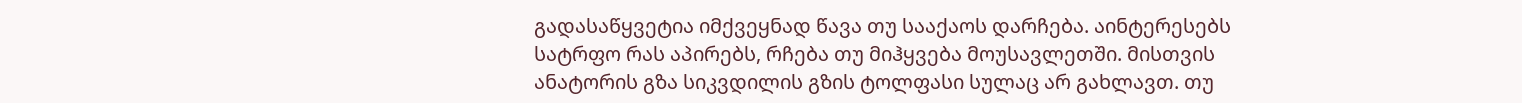გადასაწყვეტია იმქვეყნად წავა თუ სააქაოს დარჩება. აინტერესებს სატრფო რას აპირებს, რჩება თუ მიჰყვება მოუსავლეთში. მისთვის ანატორის გზა სიკვდილის გზის ტოლფასი სულაც არ გახლავთ. თუ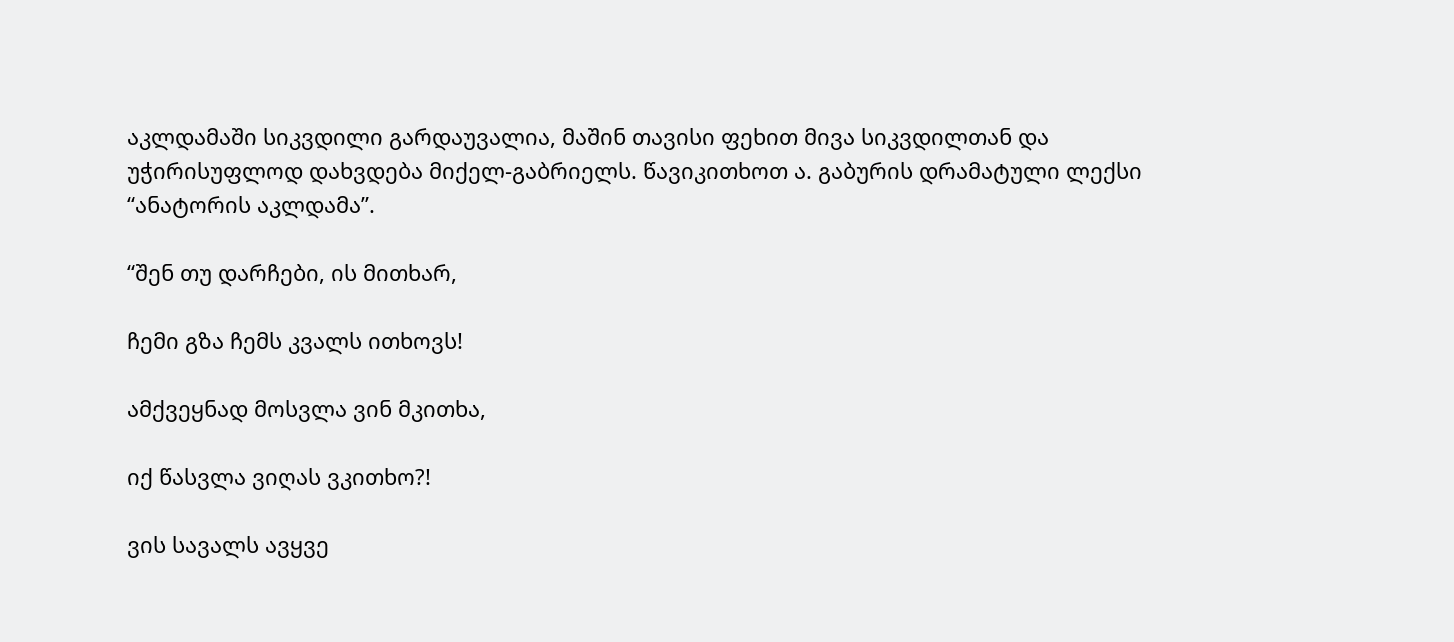აკლდამაში სიკვდილი გარდაუვალია, მაშინ თავისი ფეხით მივა სიკვდილთან და უჭირისუფლოდ დახვდება მიქელ-გაბრიელს. წავიკითხოთ ა. გაბურის დრამატული ლექსი “ანატორის აკლდამა”.

“შენ თუ დარჩები, ის მითხარ,

ჩემი გზა ჩემს კვალს ითხოვს!

ამქვეყნად მოსვლა ვინ მკითხა,

იქ წასვლა ვიღას ვკითხო?!

ვის სავალს ავყვე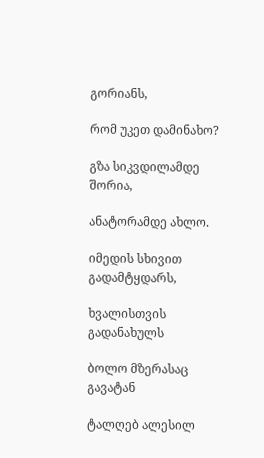გორიანს,

რომ უკეთ დამინახო?

გზა სიკვდილამდე შორია,

ანატორამდე ახლო.

იმედის სხივით გადამტყდარს,

ხვალისთვის გადანახულს

ბოლო მზერასაც გავატან

ტალღებ ალესილ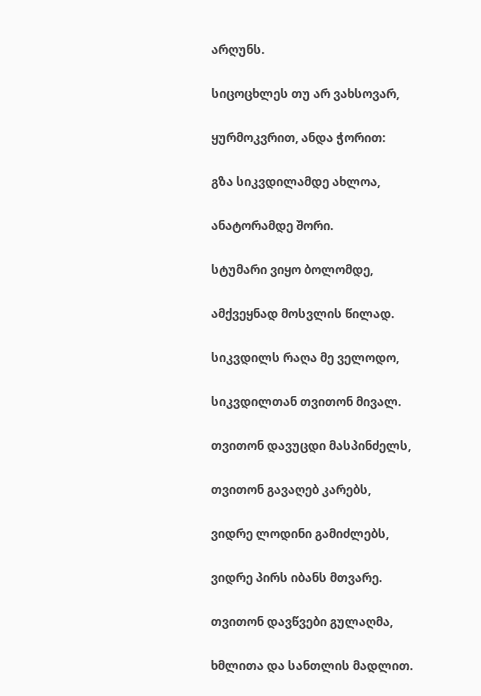არღუნს.

სიცოცხლეს თუ არ ვახსოვარ,

ყურმოკვრით, ანდა ჭორით:

გზა სიკვდილამდე ახლოა,

ანატორამდე შორი.

სტუმარი ვიყო ბოლომდე,

ამქვეყნად მოსვლის წილად.

სიკვდილს რაღა მე ველოდო,

სიკვდილთან თვითონ მივალ.

თვითონ დავუცდი მასპინძელს,

თვითონ გავაღებ კარებს,

ვიდრე ლოდინი გამიძლებს,

ვიდრე პირს იბანს მთვარე.

თვითონ დავწვები გულაღმა,

ხმლითა და სანთლის მადლით.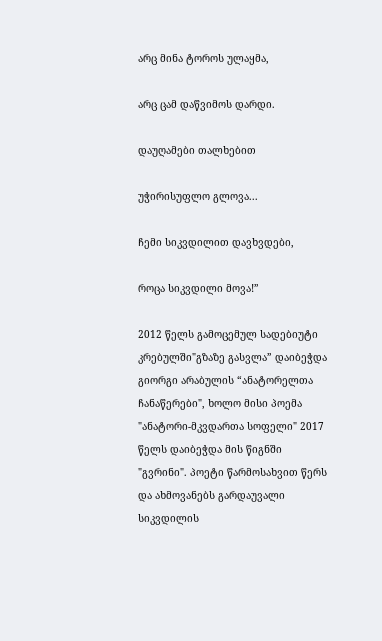არც მინა ტოროს ულაყმა,

არც ცამ დაწვიმოს დარდი.

დაუღამები თალხებით

უჭირისუფლო გლოვა...

ჩემი სიკვდილით დავხვდები,

როცა სიკვდილი მოვა!”

2012 წელს გამოცემულ სადებიუტი კრებულში"გზაზე გასვლა” დაიბეჭდა გიორგი არაბულის “ანატორელთა ჩანაწერები", ხოლო მისი პოემა "ანატორი-მკვდართა სოფელი" 2017 წელს დაიბეჭდა მის წიგნში "გვრინი". პოეტი წარმოსახვით წერს და ახმოვანებს გარდაუვალი სიკვდილის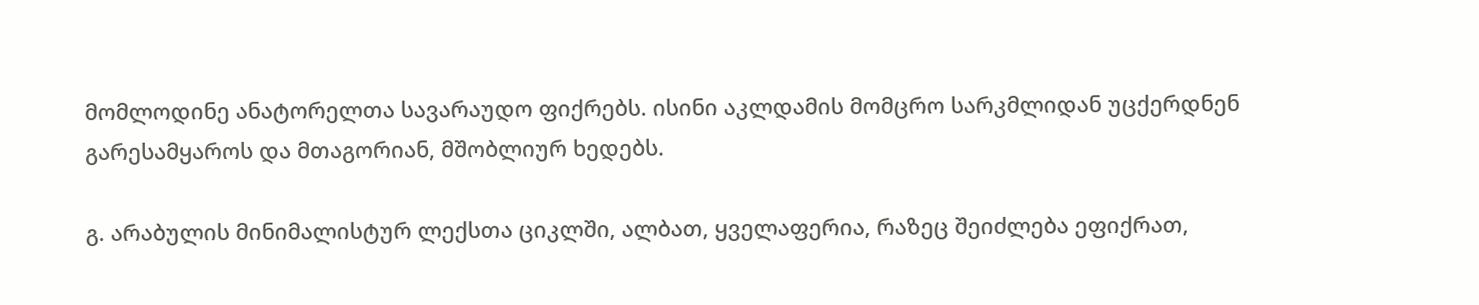მომლოდინე ანატორელთა სავარაუდო ფიქრებს. ისინი აკლდამის მომცრო სარკმლიდან უცქერდნენ გარესამყაროს და მთაგორიან, მშობლიურ ხედებს.

გ. არაბულის მინიმალისტურ ლექსთა ციკლში, ალბათ, ყველაფერია, რაზეც შეიძლება ეფიქრათ,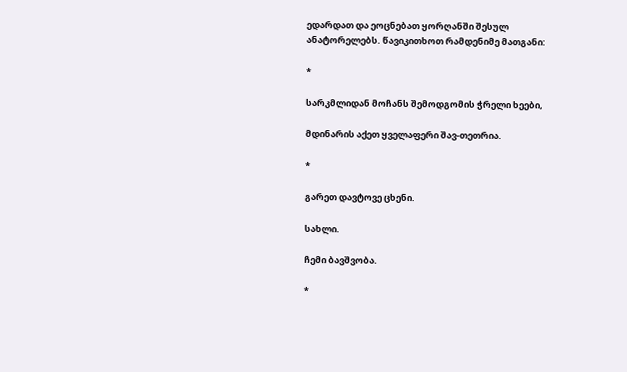ედარდათ და ეოცნებათ ყორღანში შესულ ანატორელებს. წავიკითხოთ რამდენიმე მათგანი:

*

სარკმლიდან მოჩანს შემოდგომის ჭრელი ხეები,

მდინარის აქეთ ყველაფერი შავ-თეთრია.

*

გარეთ დავტოვე ცხენი.

სახლი.

ჩემი ბავშვობა.

*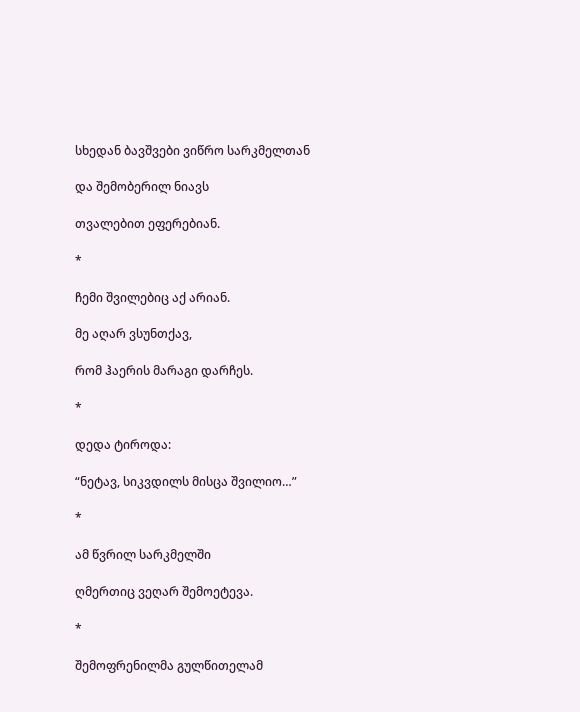სხედან ბავშვები ვიწრო სარკმელთან

და შემობერილ ნიავს

თვალებით ეფერებიან.

*

ჩემი შვილებიც აქ არიან.

მე აღარ ვსუნთქავ,

რომ ჰაერის მარაგი დარჩეს.

*

დედა ტიროდა:

“ნეტავ, სიკვდილს მისცა შვილიო…”

*

ამ წვრილ სარკმელში

ღმერთიც ვეღარ შემოეტევა.

*

შემოფრენილმა გულწითელამ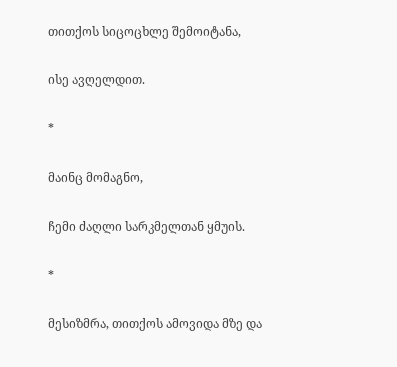თითქოს სიცოცხლე შემოიტანა,

ისე ავღელდით.

*

მაინც მომაგნო,

ჩემი ძაღლი სარკმელთან ყმუის.

*

მესიზმრა, თითქოს ამოვიდა მზე და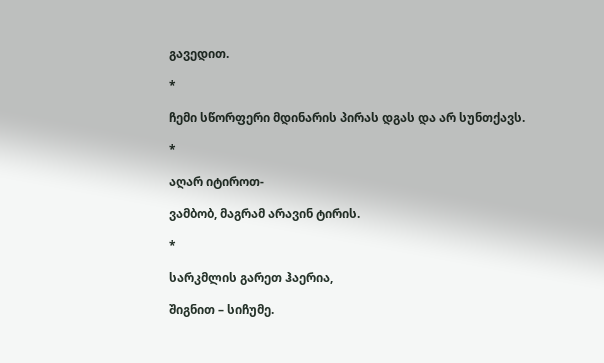გავედით.

*

ჩემი სწორფერი მდინარის პირას დგას და არ სუნთქავს.

*

აღარ იტიროთ-

ვამბობ, მაგრამ არავინ ტირის.

*

სარკმლის გარეთ ჰაერია,

შიგნით – სიჩუმე.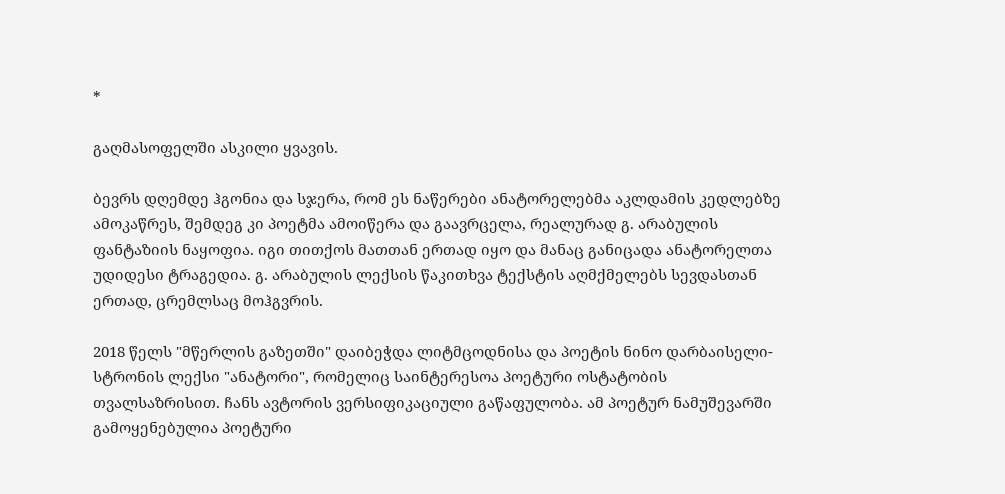*

გაღმასოფელში ასკილი ყვავის.

ბევრს დღემდე ჰგონია და სჯერა, რომ ეს ნაწერები ანატორელებმა აკლდამის კედლებზე ამოკაწრეს, შემდეგ კი პოეტმა ამოიწერა და გაავრცელა, რეალურად გ. არაბულის ფანტაზიის ნაყოფია. იგი თითქოს მათთან ერთად იყო და მანაც განიცადა ანატორელთა უდიდესი ტრაგედია. გ. არაბულის ლექსის წაკითხვა ტექსტის აღმქმელებს სევდასთან ერთად, ცრემლსაც მოჰგვრის.

2018 წელს "მწერლის გაზეთში" დაიბეჭდა ლიტმცოდნისა და პოეტის ნინო დარბაისელი-სტრონის ლექსი "ანატორი", რომელიც საინტერესოა პოეტური ოსტატობის თვალსაზრისით. ჩანს ავტორის ვერსიფიკაციული გაწაფულობა. ამ პოეტურ ნამუშევარში გამოყენებულია პოეტური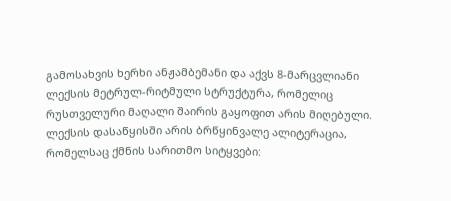გამოსახვის ხერხი ანჟამბემანი და აქვს 8-მარცვლიანი ლექსის მეტრულ-რიტმული სტრუქტურა, რომელიც რუსთველური მაღალი შაირის გაყოფით არის მიღებული. ლექსის დასაწყისში არის ბრწყინვალე ალიტერაცია, რომელსაც ქმნის სარითმო სიტყვები: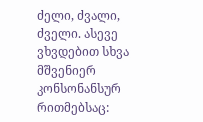ძელი, ძვალი, ძველი. ასევე ვხვდებით სხვა მშვენიერ კონსონანსურ რითმებსაც: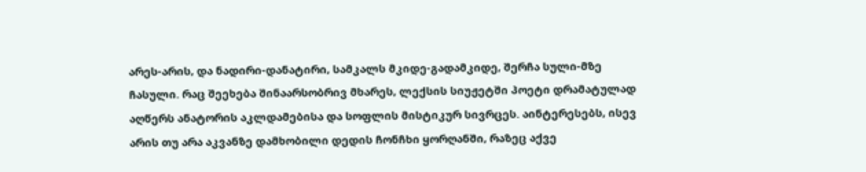არეს-არის, და ნადირი-დანატირი, სამკალს მკიდე-გადამკიდე, შერჩა სული-მზე ჩასული. რაც შეეხება შინაარსობრივ მხარეს, ლექსის სიუჟეტში პოეტი დრამატულად აღწერს ანატორის აკლდამებისა და სოფლის მისტიკურ სივრცეს. აინტერესებს, ისევ არის თუ არა აკვანზე დამხობილი დედის ჩონჩხი ყორღანში, რაზეც აქვე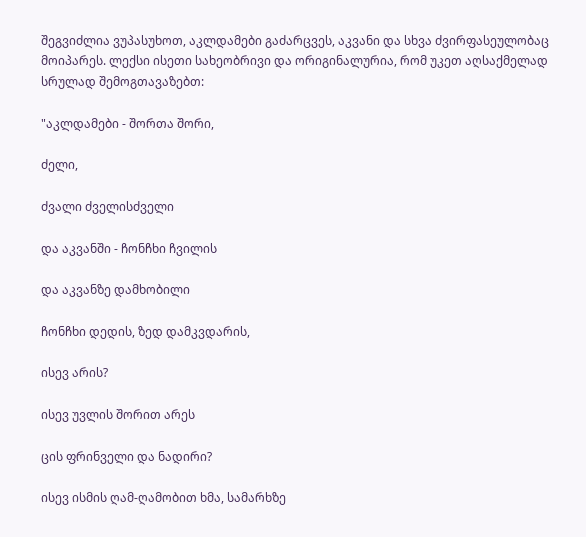შეგვიძლია ვუპასუხოთ, აკლდამები გაძარცვეს, აკვანი და სხვა ძვირფასეულობაც მოიპარეს. ლექსი ისეთი სახეობრივი და ორიგინალურია, რომ უკეთ აღსაქმელად სრულად შემოგთავაზებთ:

"აკლდამები - შორთა შორი,

ძელი,

ძვალი ძველისძველი

და აკვანში - ჩონჩხი ჩვილის

და აკვანზე დამხობილი

ჩონჩხი დედის, ზედ დამკვდარის,

ისევ არის?

ისევ უვლის შორით არეს

ცის ფრინველი და ნადირი?

ისევ ისმის ღამ-ღამობით ხმა, სამარხზე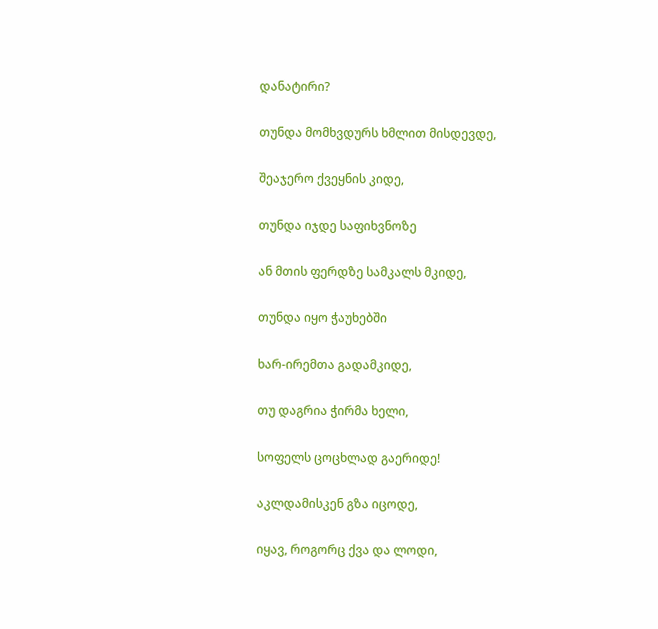დანატირი?

თუნდა მომხვდურს ხმლით მისდევდე,

შეაჯერო ქვეყნის კიდე,

თუნდა იჯდე საფიხვნოზე

ან მთის ფერდზე სამკალს მკიდე,

თუნდა იყო ჭაუხებში

ხარ-ირემთა გადამკიდე,

თუ დაგრია ჭირმა ხელი,

სოფელს ცოცხლად გაერიდე!

აკლდამისკენ გზა იცოდე,

იყავ, როგორც ქვა და ლოდი,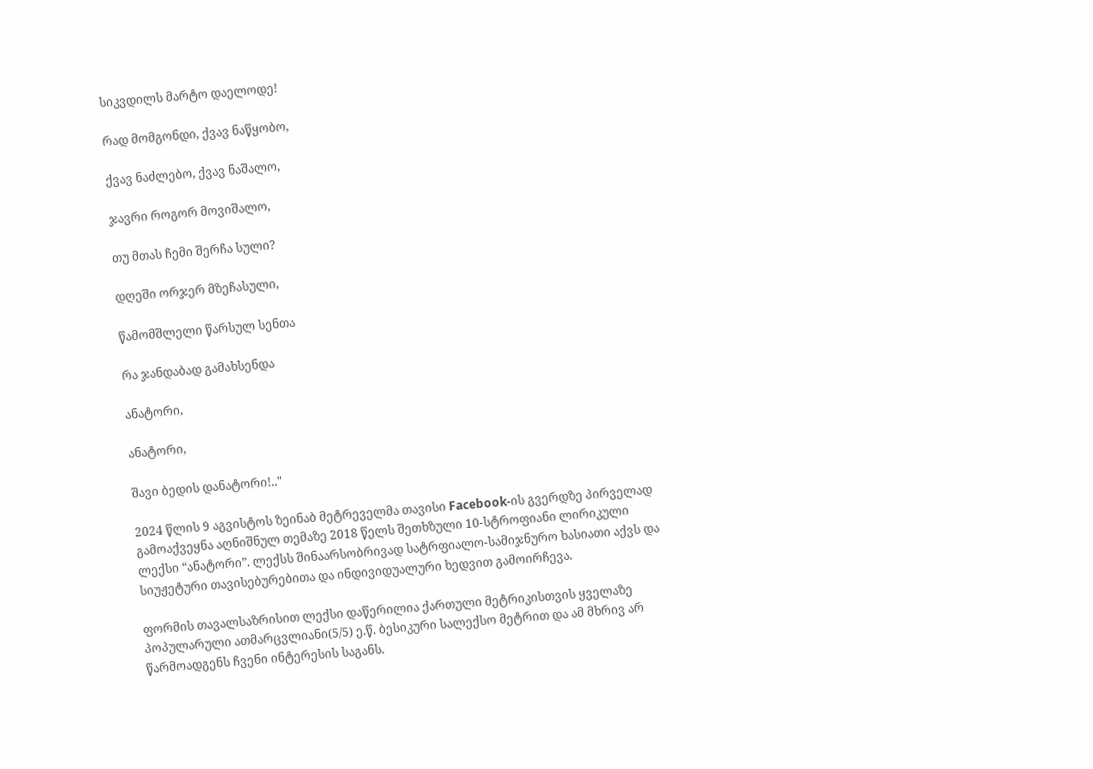სიკვდილს მარტო დაელოდე!

რად მომგონდი, ქვავ ნაწყობო,

ქვავ ნაძლებო, ქვავ ნაშალო,

ჯავრი როგორ მოვიშალო,

თუ მთას ჩემი შერჩა სული?

დღეში ორჯერ მზეჩასული,

წამომშლელი წარსულ სენთა

რა ჯანდაბად გამახსენდა

ანატორი,

ანატორი,

შავი ბედის დანატორი!.."

2024 წლის 9 აგვისტოს ზეინაბ მეტრეველმა თავისი Facebook-ის გვერდზე პირველად გამოაქვეყნა აღნიშნულ თემაზე 2018 წელს შეთხზული 10-სტროფიანი ლირიკული ლექსი “ანატორი”. ლექსს შინაარსობრივად სატრფიალო-სამიჯნურო ხასიათი აქვს და სიუჟეტური თავისებურებითა და ინდივიდუალური ხედვით გამოირჩევა.

ფორმის თავალსაზრისით ლექსი დაწერილია ქართული მეტრიკისთვის ყველაზე პოპულარული ათმარცვლიანი(5/5) ე.წ. ბესიკური სალექსო მეტრით და ამ მხრივ არ წარმოადგენს ჩვენი ინტერესის საგანს.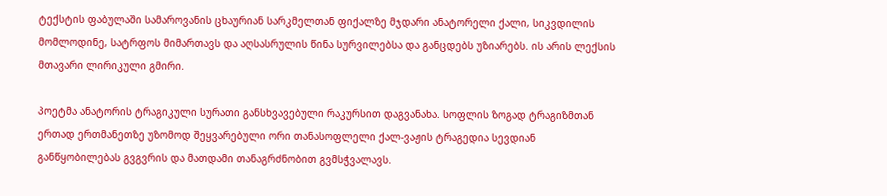ტექსტის ფაბულაში სამაროვანის ცხაურიან სარკმელთან ფიქალზე მჯდარი ანატორელი ქალი, სიკვდილის მომლოდინე, სატრფოს მიმართავს და აღსასრულის წინა სურვილებსა და განცდებს უზიარებს. ის არის ლექსის მთავარი ლირიკული გმირი.

პოეტმა ანატორის ტრაგიკული სურათი განსხვავებული რაკურსით დაგვანახა. სოფლის ზოგად ტრაგიზმთან ერთად ერთმანეთზე უზომოდ შეყვარებული ორი თანასოფლელი ქალ-ვაჟის ტრაგედია სევდიან განწყობილებას გვგვრის და მათდამი თანაგრძნობით გვმსჭვალავს.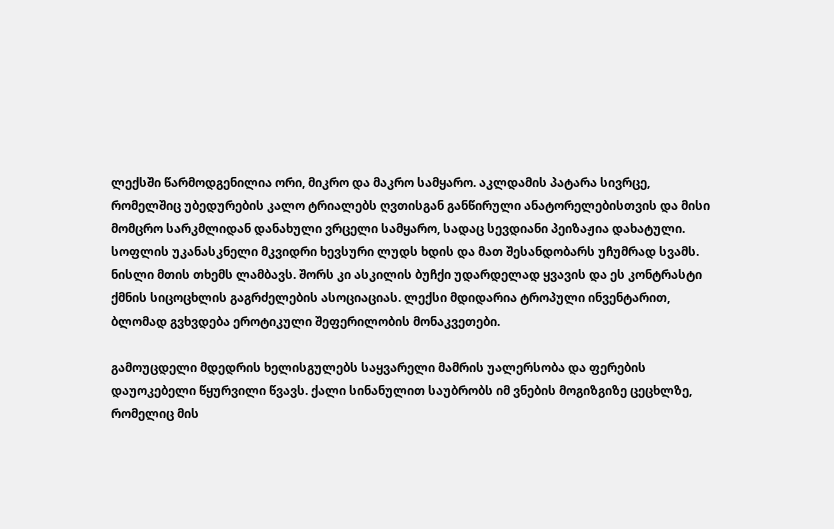ლექსში წარმოდგენილია ორი, მიკრო და მაკრო სამყარო. აკლდამის პატარა სივრცე, რომელშიც უბედურების კალო ტრიალებს ღვთისგან განწირული ანატორელებისთვის და მისი მომცრო სარკმლიდან დანახული ვრცელი სამყარო, სადაც სევდიანი პეიზაჟია დახატული. სოფლის უკანასკნელი მკვიდრი ხევსური ლუდს ხდის და მათ შესანდობარს უჩუმრად სვამს. ნისლი მთის თხემს ლამბავს. შორს კი ასკილის ბუჩქი უდარდელად ყვავის და ეს კონტრასტი ქმნის სიცოცხლის გაგრძელების ასოციაციას. ლექსი მდიდარია ტროპული ინვენტარით, ბლომად გვხვდება ეროტიკული შეფერილობის მონაკვეთები.

გამოუცდელი მდედრის ხელისგულებს საყვარელი მამრის უალერსობა და ფერების დაუოკებელი წყურვილი წვავს. ქალი სინანულით საუბრობს იმ ვნების მოგიზგიზე ცეცხლზე, რომელიც მის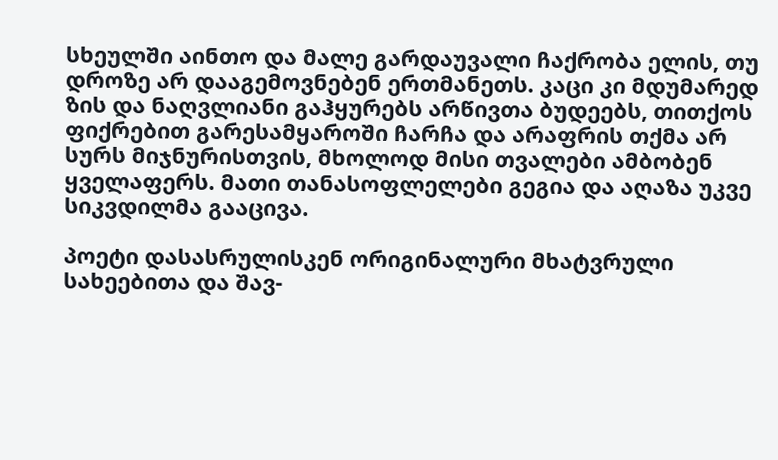სხეულში აინთო და მალე გარდაუვალი ჩაქრობა ელის, თუ დროზე არ დააგემოვნებენ ერთმანეთს. კაცი კი მდუმარედ ზის და ნაღვლიანი გაჰყურებს არწივთა ბუდეებს, თითქოს ფიქრებით გარესამყაროში ჩარჩა და არაფრის თქმა არ სურს მიჯნურისთვის, მხოლოდ მისი თვალები ამბობენ ყველაფერს. მათი თანასოფლელები გეგია და აღაზა უკვე სიკვდილმა გააცივა.

პოეტი დასასრულისკენ ორიგინალური მხატვრული სახეებითა და შავ-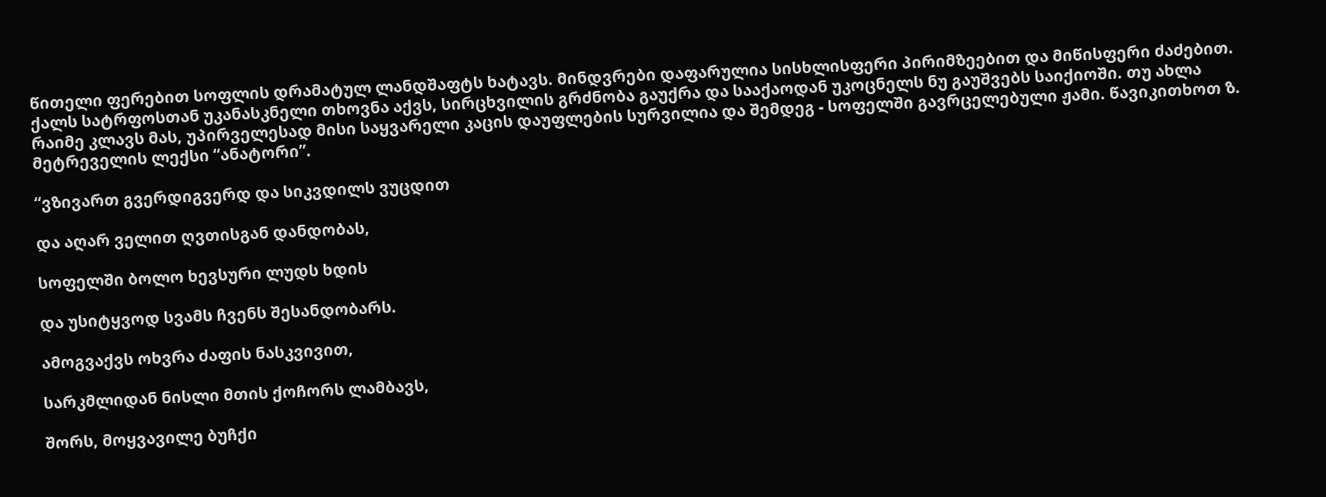წითელი ფერებით სოფლის დრამატულ ლანდშაფტს ხატავს. მინდვრები დაფარულია სისხლისფერი პირიმზეებით და მიწისფერი ძაძებით. ქალს სატრფოსთან უკანასკნელი თხოვნა აქვს, სირცხვილის გრძნობა გაუქრა და სააქაოდან უკოცნელს ნუ გაუშვებს საიქიოში. თუ ახლა რაიმე კლავს მას, უპირველესად მისი საყვარელი კაცის დაუფლების სურვილია და შემდეგ - სოფელში გავრცელებული ჟამი. წავიკითხოთ ზ. მეტრეველის ლექსი “ანატორი”.

“ვზივართ გვერდიგვერდ და სიკვდილს ვუცდით

და აღარ ველით ღვთისგან დანდობას,

სოფელში ბოლო ხევსური ლუდს ხდის

და უსიტყვოდ სვამს ჩვენს შესანდობარს.

ამოგვაქვს ოხვრა ძაფის ნასკვივით,

სარკმლიდან ნისლი მთის ქოჩორს ლამბავს,

შორს, მოყვავილე ბუჩქი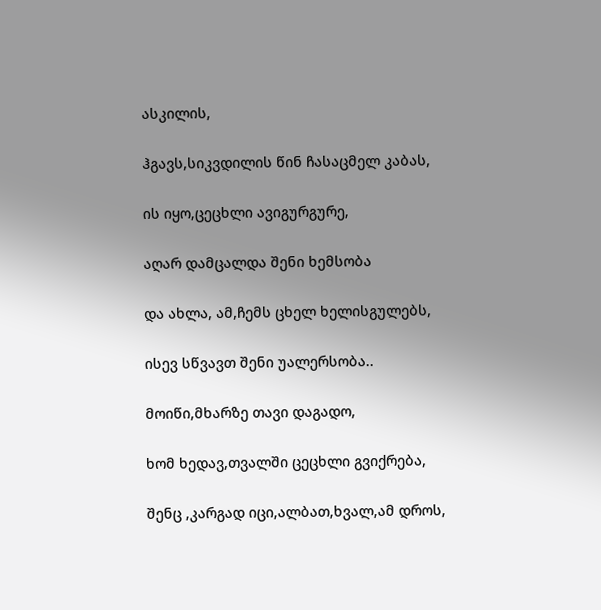ასკილის,

ჰგავს,სიკვდილის წინ ჩასაცმელ კაბას,

ის იყო,ცეცხლი ავიგურგურე,

აღარ დამცალდა შენი ხემსობა

და ახლა, ამ,ჩემს ცხელ ხელისგულებს,

ისევ სწვავთ შენი უალერსობა..

მოიწი,მხარზე თავი დაგადო,

ხომ ხედავ,თვალში ცეცხლი გვიქრება,

შენც ,კარგად იცი,ალბათ,ხვალ,ამ დროს,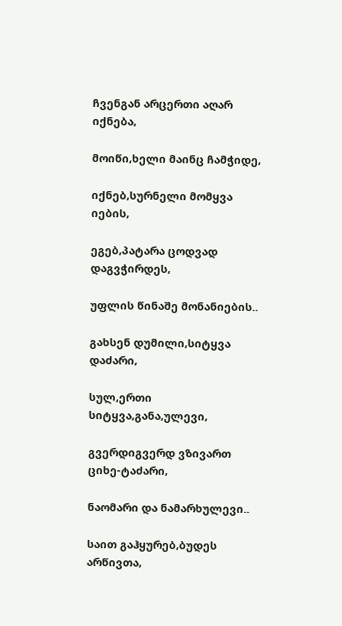ჩვენგან არცერთი აღარ იქნება,

მოიწი,ხელი მაინც ჩამჭიდე,

იქნებ,სურნელი მომყვა იების,

ეგებ,პატარა ცოდვად დაგვჭირდეს,

უფლის წინაშე მონანიების..

გახსენ დუმილი,სიტყვა დაძარი,

სულ,ერთი სიტყვა,განა,ულევი,

გვერდიგვერდ ვზივართ ციხე-ტაძარი,

ნაომარი და ნამარხულევი..

საით გაჰყურებ,ბუდეს არწივთა,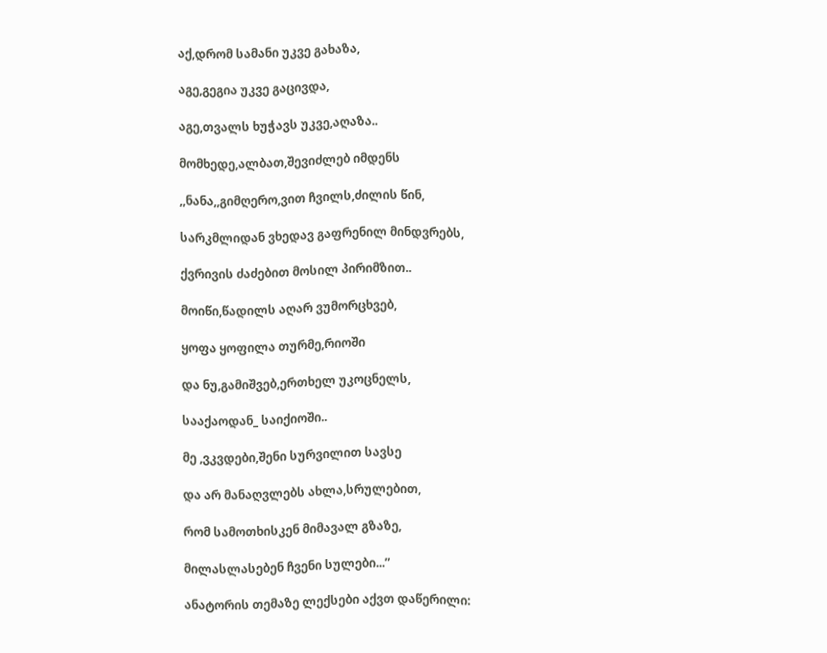აქ,დრომ სამანი უკვე გახაზა,

აგე,გეგია უკვე გაცივდა,

აგე,თვალს ხუჭავს უკვე,აღაზა..

მომხედე,ალბათ,შევიძლებ იმდენს

,,ნანა,,გიმღერო,ვით ჩვილს,ძილის წინ,

სარკმლიდან ვხედავ გაფრენილ მინდვრებს,

ქვრივის ძაძებით მოსილ პირიმზით..

მოიწი,წადილს აღარ ვუმორცხვებ,

ყოფა ყოფილა თურმე,რიოში

და ნუ,გამიშვებ,ერთხელ უკოცნელს,

სააქაოდან_ საიქიოში..

მე ,ვკვდები,შენი სურვილით სავსე

და არ მანაღვლებს ახლა,სრულებით,

რომ სამოთხისკენ მიმავალ გზაზე,

მილასლასებენ ჩვენი სულები...”

ანატორის თემაზე ლექსები აქვთ დაწერილი: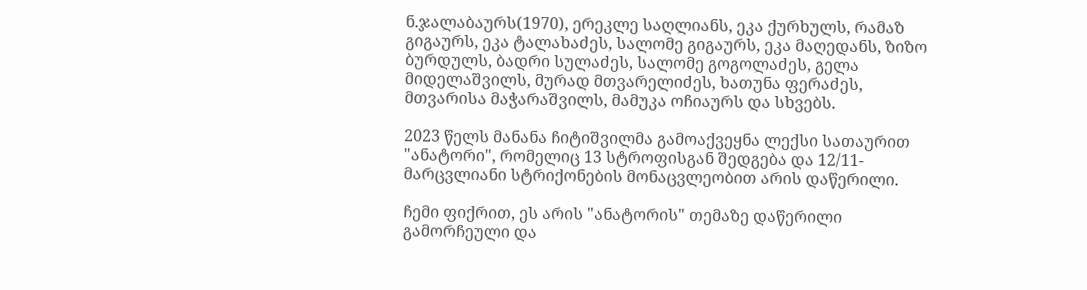ნ.ჯალაბაურს(1970), ერეკლე საღლიანს, ეკა ქურხულს, რამაზ გიგაურს, ეკა ტალახაძეს, სალომე გიგაურს, ეკა მაღედანს, ზიზო ბურდულს, ბადრი სულაძეს, სალომე გოგოლაძეს, გელა მიდელაშვილს, მურად მთვარელიძეს, ხათუნა ფერაძეს, მთვარისა მაჭარაშვილს, მამუკა ოჩიაურს და სხვებს.

2023 წელს მანანა ჩიტიშვილმა გამოაქვეყნა ლექსი სათაურით "ანატორი", რომელიც 13 სტროფისგან შედგება და 12/11-მარცვლიანი სტრიქონების მონაცვლეობით არის დაწერილი.

ჩემი ფიქრით, ეს არის "ანატორის" თემაზე დაწერილი გამორჩეული და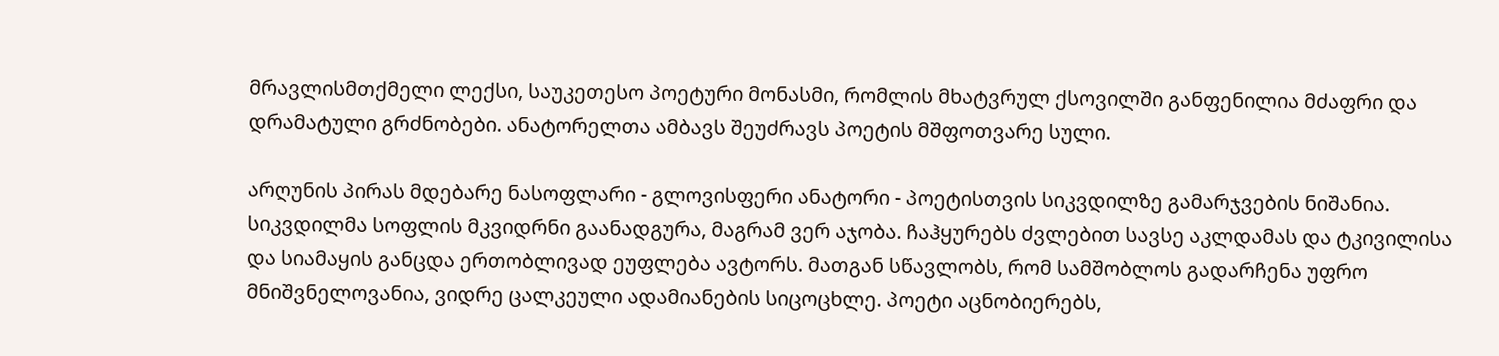მრავლისმთქმელი ლექსი, საუკეთესო პოეტური მონასმი, რომლის მხატვრულ ქსოვილში განფენილია მძაფრი და დრამატული გრძნობები. ანატორელთა ამბავს შეუძრავს პოეტის მშფოთვარე სული.

არღუნის პირას მდებარე ნასოფლარი - გლოვისფერი ანატორი - პოეტისთვის სიკვდილზე გამარჯვების ნიშანია. სიკვდილმა სოფლის მკვიდრნი გაანადგურა, მაგრამ ვერ აჯობა. ჩაჰყურებს ძვლებით სავსე აკლდამას და ტკივილისა და სიამაყის განცდა ერთობლივად ეუფლება ავტორს. მათგან სწავლობს, რომ სამშობლოს გადარჩენა უფრო მნიშვნელოვანია, ვიდრე ცალკეული ადამიანების სიცოცხლე. პოეტი აცნობიერებს,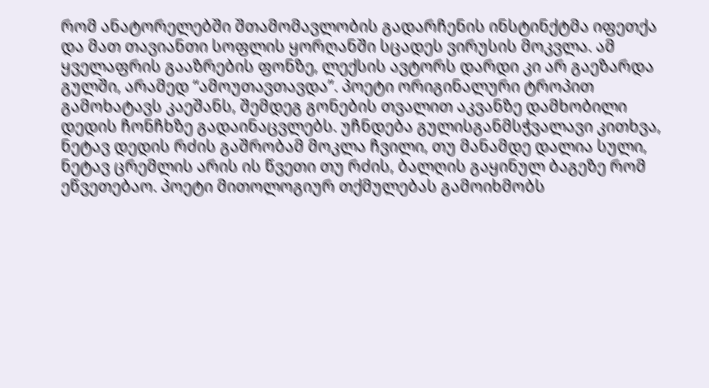რომ ანატორელებში შთამომავლობის გადარჩენის ინსტინქტმა იფეთქა და მათ თავიანთი სოფლის ყორღანში სცადეს ვირუსის მოკვლა. ამ ყველაფრის გააზრების ფონზე, ლექსის ავტორს დარდი კი არ გაეზარდა გულში, არამედ “ამოუთავთავდა”. პოეტი ორიგინალური ტროპით გამოხატავს კაეშანს, შემდეგ გონების თვალით აკვანზე დამხობილი დედის ჩონჩხზე გადაინაცვლებს. უჩნდება გულისგანმსჭვალავი კითხვა, ნეტავ დედის რძის გაშრობამ მოკლა ჩვილი, თუ მანამდე დალია სული, ნეტავ ცრემლის არის ის წვეთი თუ რძის, ბალღის გაყინულ ბაგეზე რომ ეწვეთებაო. პოეტი მითოლოგიურ თქმულებას გამოიხმობს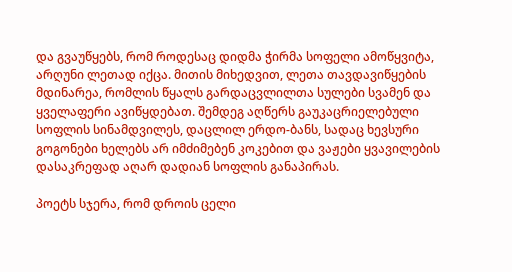და გვაუწყებს, რომ როდესაც დიდმა ჭირმა სოფელი ამოწყვიტა, არღუნი ლეთად იქცა. მითის მიხედვით, ლეთა თავდავიწყების მდინარეა, რომლის წყალს გარდაცვლილთა სულები სვამენ და ყველაფერი ავიწყდებათ. შემდეგ აღწერს გაუკაცრიელებული სოფლის სინამდვილეს, დაცლილ ერდო-ბანს, სადაც ხევსური გოგონები ხელებს არ იმძიმებენ კოკებით და ვაჟები ყვავილების დასაკრეფად აღარ დადიან სოფლის განაპირას.

პოეტს სჯერა, რომ დროის ცელი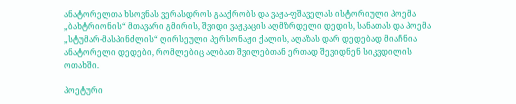ანატორელთა ხსოვნას ვერასდროს გააქრობს და ვაჟა-ფშაველას ისტორიული პოემა „ბახტრიონის“ მთავარი გმირის, შვიდი ვაჟკაცის აღმზრდელი დედის, სანათას და პოემა „სტუმარ-მასპინძლის“ ღირსეული პერსონაჟი ქალის, აღაზას დარ დედებად მიაჩნია ანატორელი დედები, რომლებიც ალბათ შვილებთან ერთად შევიდნენ სიკვდილის ოთახში.

პოეტური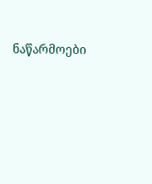ნაწარმოები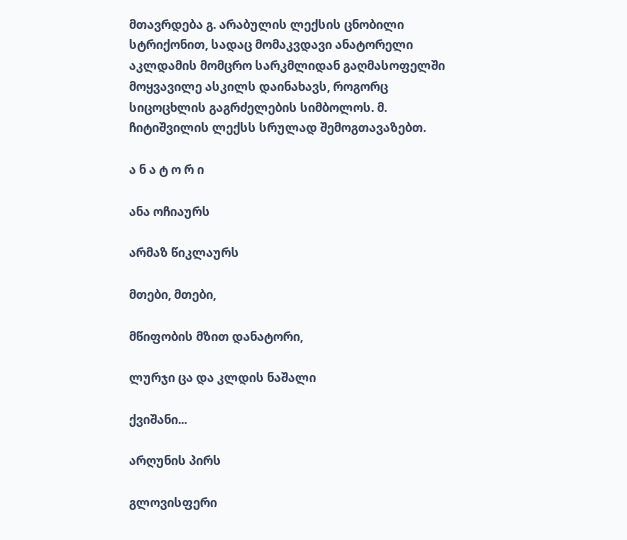მთავრდება გ. არაბულის ლექსის ცნობილი სტრიქონით, სადაც მომაკვდავი ანატორელი აკლდამის მომცრო სარკმლიდან გაღმასოფელში მოყვავილე ასკილს დაინახავს, როგორც სიცოცხლის გაგრძელების სიმბოლოს. მ. ჩიტიშვილის ლექსს სრულად შემოგთავაზებთ.

ა ნ ა ტ ო რ ი

ანა ოჩიაურს

არმაზ წიკლაურს

მთები, მთები,

მწიფობის მზით დანატორი,

ლურჯი ცა და კლდის ნაშალი

ქვიშანი...

არღუნის პირს

გლოვისფერი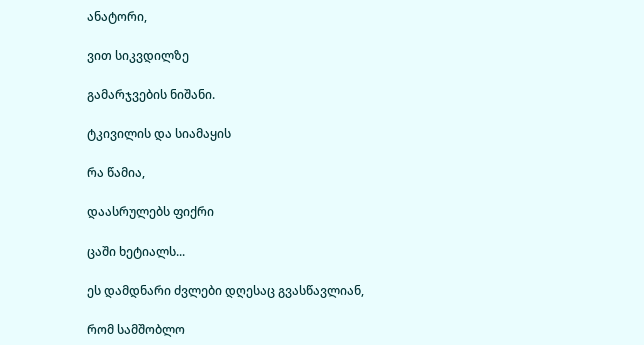ანატორი,

ვით სიკვდილზე

გამარჯვების ნიშანი.

ტკივილის და სიამაყის

რა წამია,

დაასრულებს ფიქრი

ცაში ხეტიალს...

ეს დამდნარი ძვლები დღესაც გვასწავლიან,

რომ სამშობლო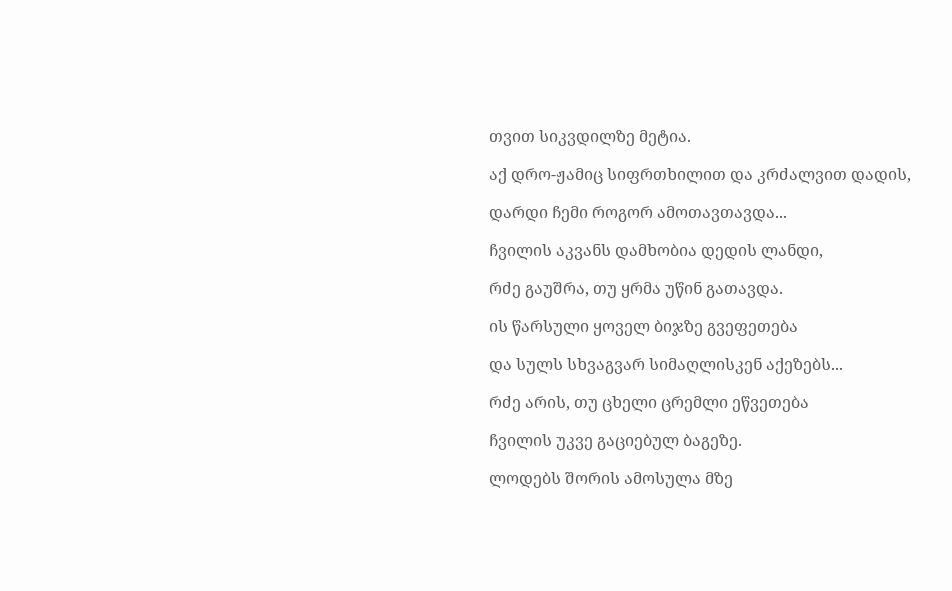თვით სიკვდილზე მეტია.

აქ დრო-ჟამიც სიფრთხილით და კრძალვით დადის,

დარდი ჩემი როგორ ამოთავთავდა...

ჩვილის აკვანს დამხობია დედის ლანდი,

რძე გაუშრა, თუ ყრმა უწინ გათავდა.

ის წარსული ყოველ ბიჯზე გვეფეთება

და სულს სხვაგვარ სიმაღლისკენ აქეზებს...

რძე არის, თუ ცხელი ცრემლი ეწვეთება

ჩვილის უკვე გაციებულ ბაგეზე.

ლოდებს შორის ამოსულა მზე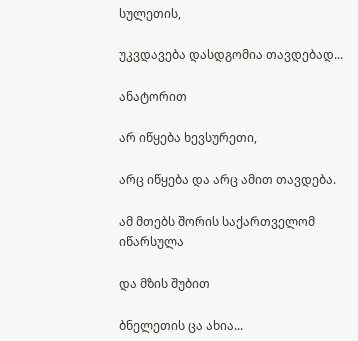სულეთის,

უკვდავება დასდგომია თავდებად...

ანატორით

არ იწყება ხევსურეთი,

არც იწყება და არც ამით თავდება.

ამ მთებს შორის საქართველომ იწარსულა

და მზის შუბით

ბნელეთის ცა ახია...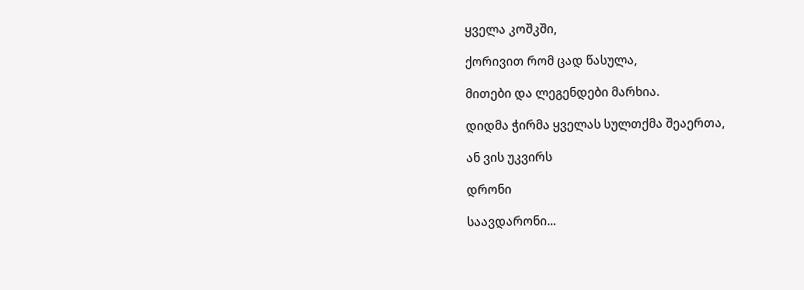ყველა კოშკში,

ქორივით რომ ცად წასულა,

მითები და ლეგენდები მარხია.

დიდმა ჭირმა ყველას სულთქმა შეაერთა,

ან ვის უკვირს

დრონი

საავდარონი...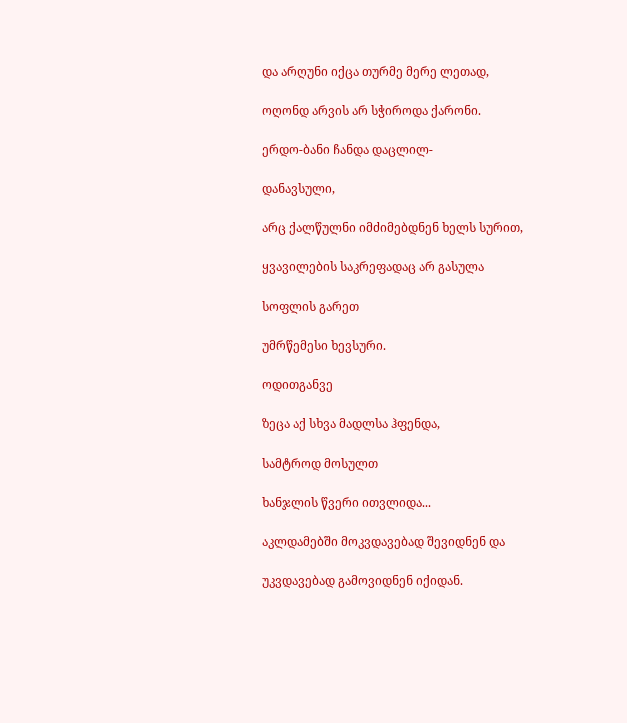და არღუნი იქცა თურმე მერე ლეთად,

ოღონდ არვის არ სჭიროდა ქარონი.

ერდო-ბანი ჩანდა დაცლილ-

დანავსული,

არც ქალწულნი იმძიმებდნენ ხელს სურით,

ყვავილების საკრეფადაც არ გასულა

სოფლის გარეთ

უმრწემესი ხევსური.

ოდითგანვე

ზეცა აქ სხვა მადლსა ჰფენდა,

სამტროდ მოსულთ

ხანჯლის წვერი ითვლიდა...

აკლდამებში მოკვდავებად შევიდნენ და

უკვდავებად გამოვიდნენ იქიდან.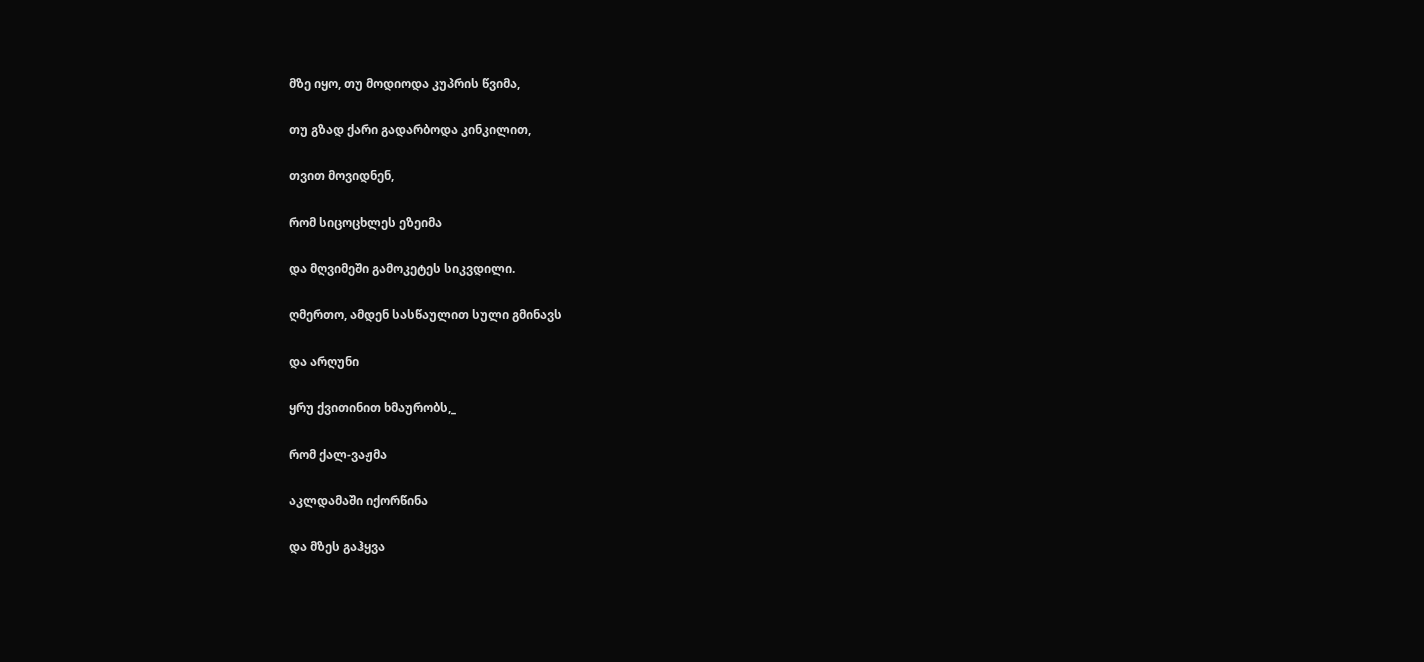მზე იყო, თუ მოდიოდა კუპრის წვიმა,

თუ გზად ქარი გადარბოდა კინკილით,

თვით მოვიდნენ,

რომ სიცოცხლეს ეზეიმა

და მღვიმეში გამოკეტეს სიკვდილი.

ღმერთო, ამდენ სასწაულით სული გმინავს

და არღუნი

ყრუ ქვითინით ხმაურობს,_

რომ ქალ-ვაჟმა

აკლდამაში იქორწინა

და მზეს გაჰყვა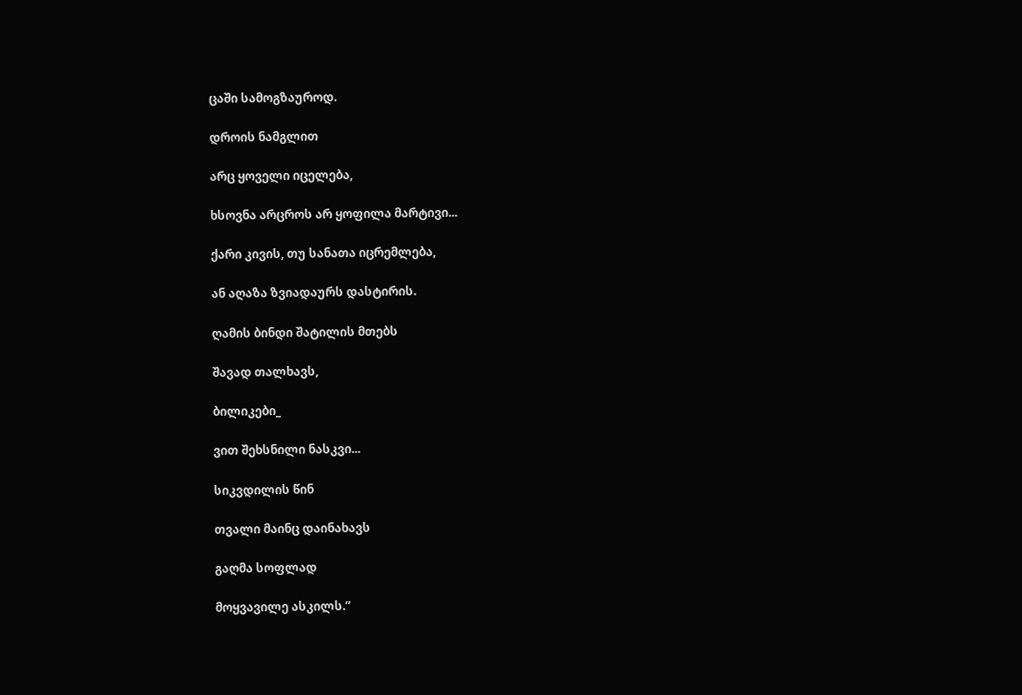ცაში სამოგზაუროდ.

დროის ნამგლით

არც ყოველი იცელება,

ხსოვნა არცროს არ ყოფილა მარტივი...

ქარი კივის, თუ სანათა იცრემლება,

ან აღაზა ზვიადაურს დასტირის.

ღამის ბინდი შატილის მთებს

შავად თალხავს,

ბილიკები_

ვით შეხსნილი ნასკვი...

სიკვდილის წინ

თვალი მაინც დაინახავს

გაღმა სოფლად

მოყვავილე ასკილს.”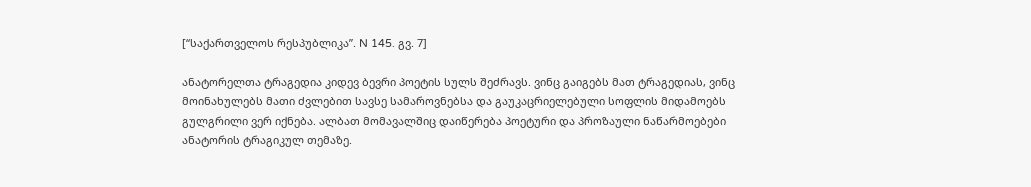[“საქართველოს რესპუბლიკა”. N 145. გვ. 7]

ანატორელთა ტრაგედია კიდევ ბევრი პოეტის სულს შეძრავს. ვინც გაიგებს მათ ტრაგედიას, ვინც მოინახულებს მათი ძვლებით სავსე სამაროვნებსა და გაუკაცრიელებული სოფლის მიდამოებს გულგრილი ვერ იქნება. ალბათ მომავალშიც დაიწერება პოეტური და პროზაული ნაწარმოებები ანატორის ტრაგიკულ თემაზე.